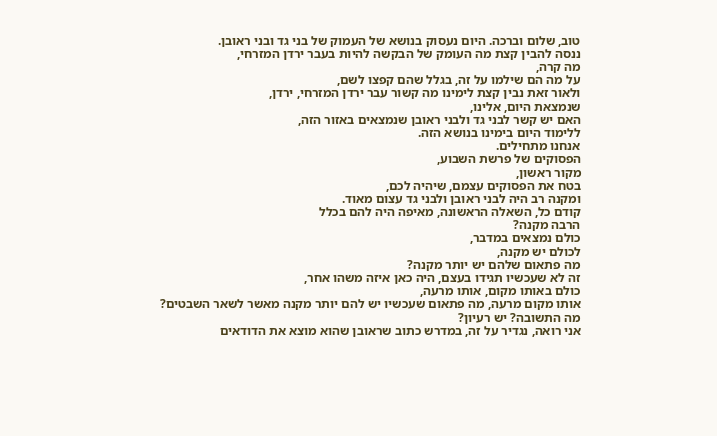טוב, שלום וברכה. היום נעסוק בנושא של העמוק של בני גד ובני ראובן.
ננסה להבין קצת מה העומק של הבקשה להיות בעבר ירדן המזרחי,
מה קרה,
על מה הם שילמו על זה, בגלל שהם קפצו לשם,
ולאור זאת נבין קצת לימינו מה קשור עבר ירדן המזרחי, ירדן,
שנמצאת היום, אלינו,
האם יש קשר לבני גד ולבני ראובן שנמצאים באזור הזה,
ללימוד היום בימינו בנושא הזה.
אנחנו מתחילים.
הפסוקים של פרשת השבוע,
מקור ראשון,
בטח את הפסוקים עצמם, שיהיה לכם,
ומקנה רב היה לבני ראובן ולבני גד עצום מאוד.
קודם כל, השאלה הראשונה, מאיפה היה להם בכלל
הרבה מקנה?
כולם נמצאים במדבר,
לכולם יש מקנה,
מה פתאום שלהם יש יותר מקנה?
זה לא שעכשיו תגידו בעצם, היה כאן איזה משהו אחר,
כולם באותו מקום, אותו מרעה,
אותו מקום מרעה, מה פתאום שעכשיו יש להם יותר מקנה מאשר לשאר השבטים?
מה התשובה? יש רעיון?
אני רואה, נגדיר על זה, במדרש כתוב שראובן שהוא מוצא את הדודאים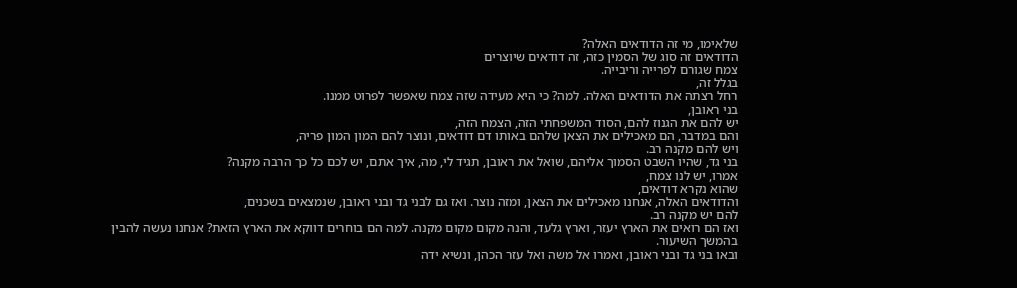שלאימו, מי זה הדודאים האלה?
הדודאים זה סוג של הסמין כזה, זה דודאים שיוצרים
צמח שגורם לפרייה וריבייה.
בגלל זה,
רחל רצתה את הדודאים האלה. למה? כי היא מעידה שזה צמח שאפשר לפרוט ממנו.
בני ראובן,
יש להם את הגנוז להם, הסוד המשפחתי הזה, הצמח הזה,
והם במדבר, הם מאכילים את הצאן שלהם באותו דם דודאים, ונוצר להם המון המון פריה,
ויש להם מקנה רב.
בני גד, שהיו השבט הסמוך אליהם, שואל את ראובן, תגיד לי, מה, איך אתם, יש לכם כל כך הרבה מקנה?
אמרו, יש לנו צמח,
שהוא נקרא דודאים,
והדודאים האלה, אנחנו מאכילים את הצאן, ומזה נוצר. ואז גם לבני גד ובני ראובן, שנמצאים בשכנים,
להם יש מקנה רב.
ואז הם רואים את הארץ יעזר, וארץ גלעד, והנה מקום מקום מקנה. למה הם בוחרים דווקא את הארץ הזאת? אנחנו נעשה להבין בהמשך השיעור.
ובאו בני גד ובני ראובן, ואמרו אל משה ואל עזר הכהן, ונשיא ידה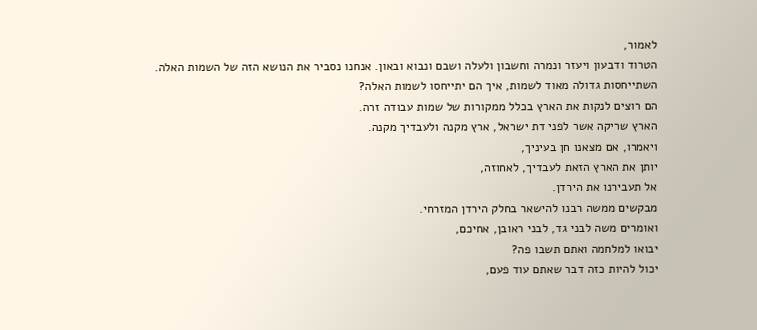לאמור,
הטרוד ודבעון ויעזר ונמרה וחשבון ולעלה ושבם ונבוא ובאון. אנחנו נסביר את הנושא הזה של השמות האלה.
השתייחסות גדולה מאוד לשמות, איך הם יתייחסו לשמות האלה?
הם רוצים לנקות את הארץ בכלל ממקורות של שמות עבודה זרה.
הארץ שריקה אשר לפני דת ישראל, ארץ מקנה ולעבדיך מקנה.
ויאמרו, אם מצאנו חן בעיניך,
יותן את הארץ הזאת לעבדיך, לאחוזה,
אל תעבירנו את הירדן.
מבקשים ממשה רבנו להישאר בחלק הירדן המזרחי.
ואומרים משה לבני גד, לבני ראובן, אחיכם,
יבואו למלחמה ואתם תשבו פה?
יכול להיות כזה דבר שאתם עוד פעם,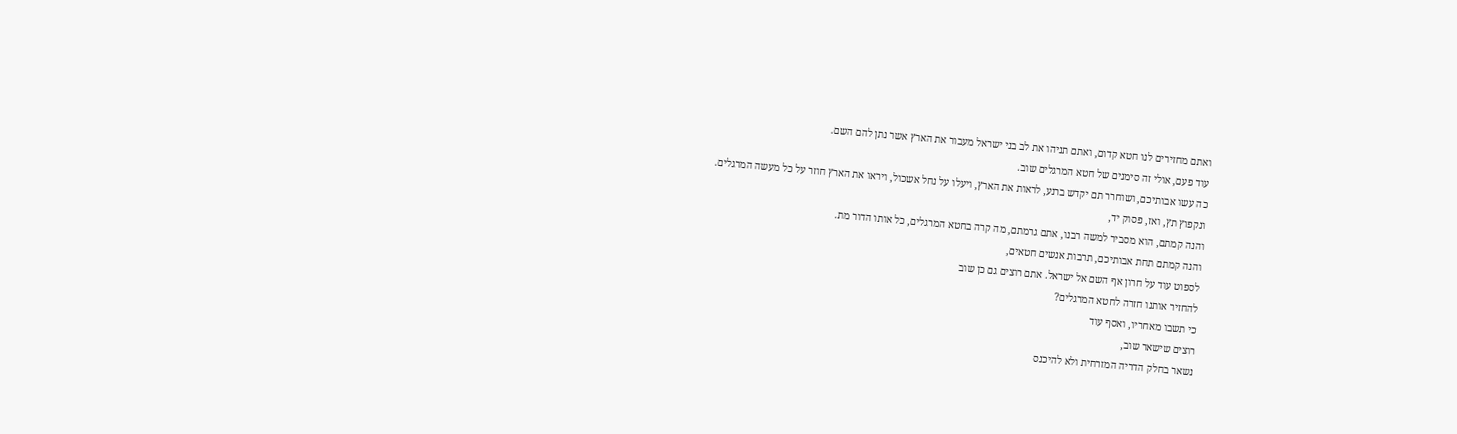ואתם מחזירים לנו חטא קדום, ואתם תניהו את לב בני ישראל מעבור את הארץ אשר נתן להם השם.
עוד פעם, אולי זה סימנים של חטא המרגלים שוב.
כה עשו אבותיכם, ושוחרר תם יקדש ברנע, לראות את הארץ, ויעלו על נחל אשכול, ויראו את הארץ חוזר על כל מעשה המרגלים.
ונקפוץ תץ, ואז, פסוק יד,
והנה קמתם, הוא מסביר למשה רבנו, אתם גרמתם, מה קרה בחטא המרגלים, כל אותו הדור מת.
והנה קמתם תחת אבותיכם, תרבות אנשים חטאים,
לספוט עוד על חרון אף השם אל ישראל. אתם רוצים גם כן שוב
להחזיר אותנו חזרה לחטא המרגלים?
כי תשבו מאחריו, ואסף עוד
רוצים שישאר שוב,
נשאר בחלק הדריה המזרחית ולא להיכנס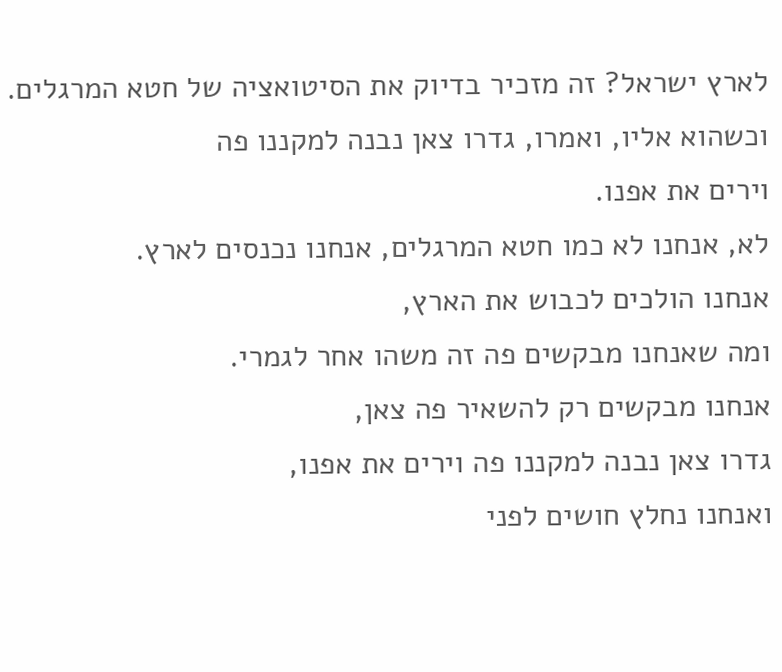לארץ ישראל? זה מזכיר בדיוק את הסיטואציה של חטא המרגלים.
וכשהוא אליו, ואמרו, גדרו צאן נבנה למקננו פה
וירים את אפנו.
לא, אנחנו לא כמו חטא המרגלים, אנחנו נכנסים לארץ.
אנחנו הולכים לכבוש את הארץ,
ומה שאנחנו מבקשים פה זה משהו אחר לגמרי.
אנחנו מבקשים רק להשאיר פה צאן,
גדרו צאן נבנה למקננו פה וירים את אפנו,
ואנחנו נחלץ חושים לפני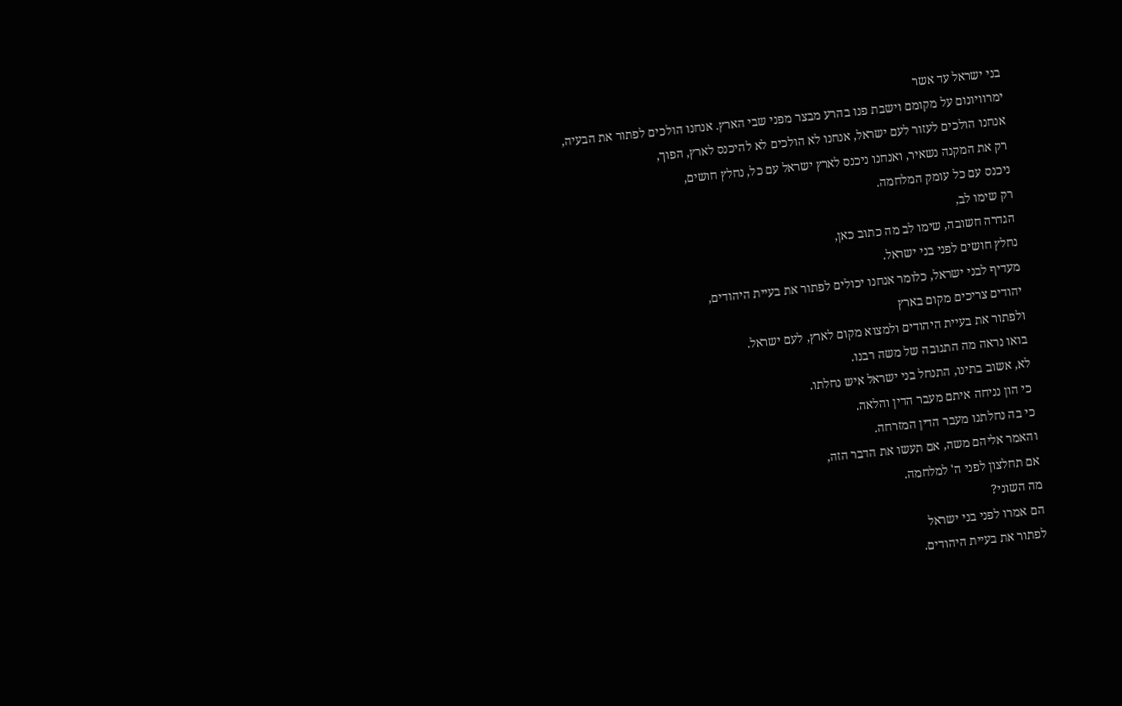בני ישראל עד אשר
ימרוויונום על מקומם וישבת פנו בהרע מבצר מפני שבי הארץ. אנחנו הולכים לפתור את הבעיה,
אנחנו הולכים לעזור לעם ישראל, אנחנו לא הולכים לא להיכנס לארץ, הפוך,
רק את המקנה נשאיר, ואנחנו ניכנס לארץ ישראל עם כל, נחלץ חושים,
ניכנס עם כל עומק המלחמה.
רק שימו לב,
הגדרה חשובה, שימו לב מה כתוב כאן,
נחלץ חושים לפני בני ישראל.
מעדיף לבני ישראל, כלומר אנחנו יכולים לפתור את בעיית היהודים,
יהודים צריכים מקום בארץ
ולפתור את בעיית היהודים ולמצוא מקום לארץ, לעם ישראל.
בואו נראה מה התגובה של משה רבנו.
לא, אשוב בתינו, התנחל בני ישראל איש נחלתו.
כי הון נניחה איתם מעבר הדין והלאה.
כי בה נחלתנו מעבר הדין המזרחה.
והאמר אליהם משה, אם תעשו את הדבר הזה,
אם תחלצון לפני ה' למלחמה.
מה השוני?
הם אמרו לפני בני ישראל
לפתור את בעיית היהודים.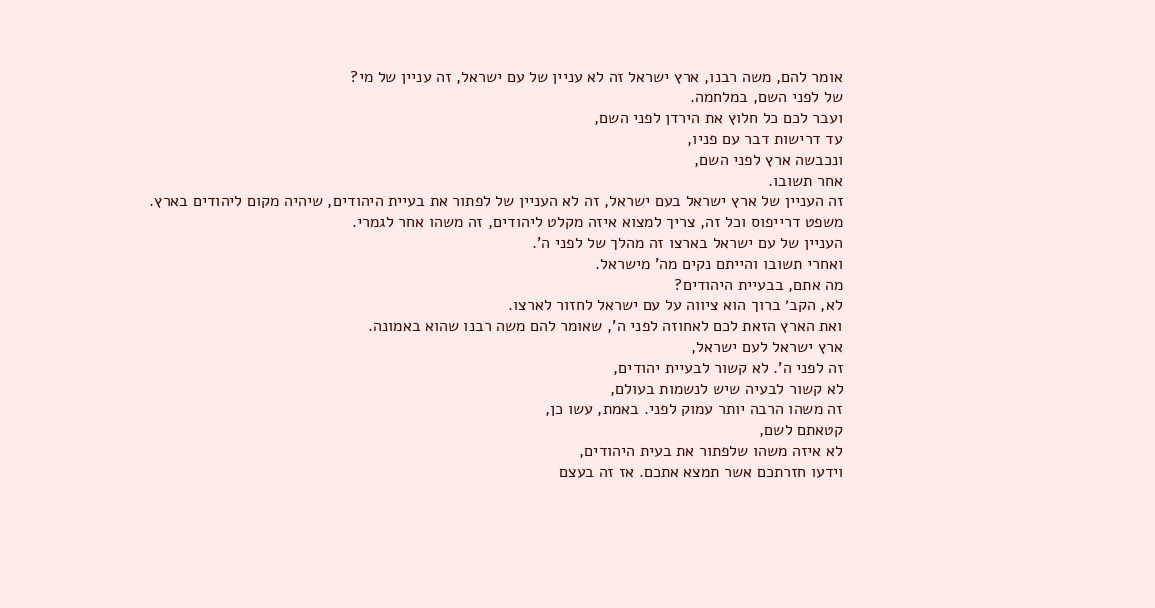אומר להם, משה רבנו, ארץ ישראל זה לא עניין של עם ישראל, זה עניין של מי?
של לפני השם, במלחמה.
ועבר לכם כל חלוץ את הירדן לפני השם,
עד דרישות דבר עם פניו,
ונכבשה ארץ לפני השם,
אחר תשובו.
זה העניין של ארץ ישראל בעם ישראל, זה לא העניין של לפתור את בעיית היהודים, שיהיה מקום ליהודים בארץ.
משפט דרייפוס וכל זה, צריך למצוא איזה מקלט ליהודים, זה משהו אחר לגמרי.
העניין של עם ישראל בארצו זה מהלך של לפני ה'.
ואחרי תשובו והייתם נקים מה' מישראל.
מה אתם, בבעיית היהודים?
לא, הקב׳ ברוך הוא ציווה על עם ישראל לחזור לארצו.
ואת הארץ הזאת לכם לאחוזה לפני ה', שאומר להם משה רבנו שהוא באמונה.
ארץ ישראל לעם ישראל,
זה לפני ה'. לא קשור לבעיית יהודים,
לא קשור לבעיה שיש לנשמות בעולם,
זה משהו הרבה יותר עמוק לפני. באמת, עשו כן,
קטאתם לשם,
לא איזה משהו שלפתור את בעית היהודים,
וידעו חזרתכם אשר תמצא אתכם. אז זה בעצם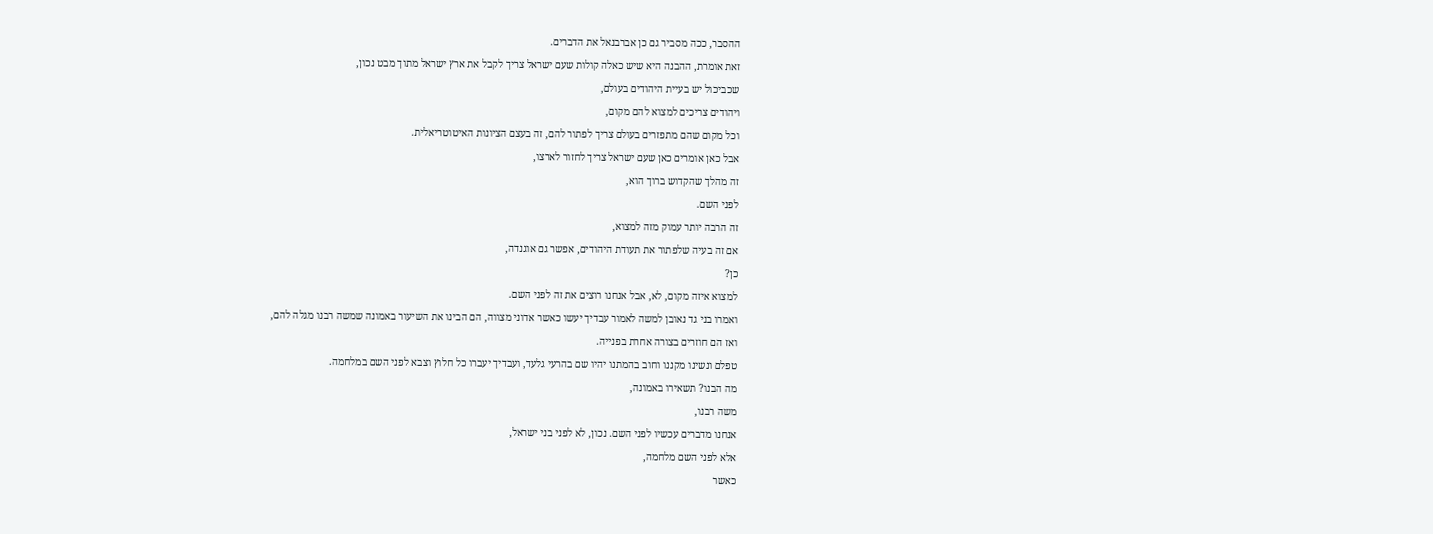ההסבר, ככה מסביר גם כן אברבנאל את הדברים.
זאת אומרת, ההבנה היא שיש כאלה קולות שעם ישראל צריך לקבל את ארץ ישראל מתוך מבט נכון,
שכביכול יש בעיית היהודים בעולם,
ויהודים צריכים למצוא להם מקום,
וכל מקום שהם מתפזרים בעולם צריך לפתור להם, זה בעצם הציונות האיטוטריאלית.
אבל כאן אומרים כאן שעם ישראל צריך לחזור לארצו,
זה מהלך שהקדוש ברוך הוא,
לפני השם.
זה הרבה יותר עמוק מזה למצוא,
אם זה בעיה שלפתור את תעודת היהודים, אפשר גם אוגנדה,
כן?
למצוא איזה מקום, לא, אבל אנחנו רוצים את זה לפני השם.
ואמרו בני גד נאובן למשה לאמור עבדיך יעשו כאשר אדוני מצווה, הם הבינו את השיעור באמונה שמשה רבנו מגלה להם,
ואז הם חוזרים בצורה אחרת בפנייה.
טפלם ונשינו מקננו וחוב בהמתנו יהיו שם בהרעי גלעד, ועבדיך יעברו כל חלוץ וצבא לפני השם במלחמה.
מה הבנו? תשאירו באמונה,
משה רבנו,
אנחנו מדברים עכשיו לפני השם. נכון, לא לפני בני ישראל,
אלא לפני השם מלחמה,
כאשר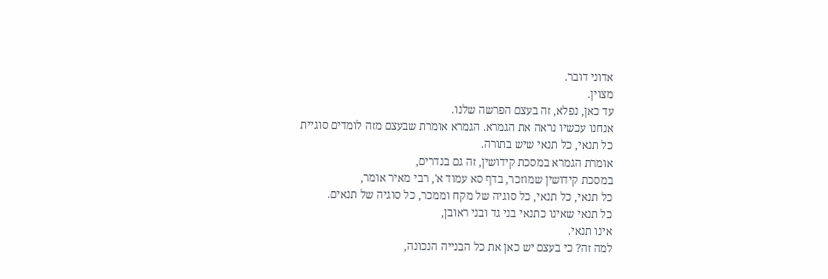אדוני דובר.
מצוין.
עד כאן, נפלא, זה בעצם הפרשה שלנו.
אנחנו עכשיו נראה את הגמרא. הגמרא אומרת שבעצם מזה לומדים סוגיית
כל תנאי, כל תנאי שיש בתורה.
אומרת הגמרא במסכת קידושין, זה גם בנדרים,
במסכת קידושין שמוזכר, בדף סא עמוד א', רבי מאיר אומר,
כל תנאי, כל תנאי, כל סוגיה של מקח וממכר, כל סוגיה של תנאים.
כל תנאי שאינו כתנאי בני גד ובני ראובן,
אינו תנאי.
למה זה? כי בעצם יש כאן את כל הבנייה הנכונה,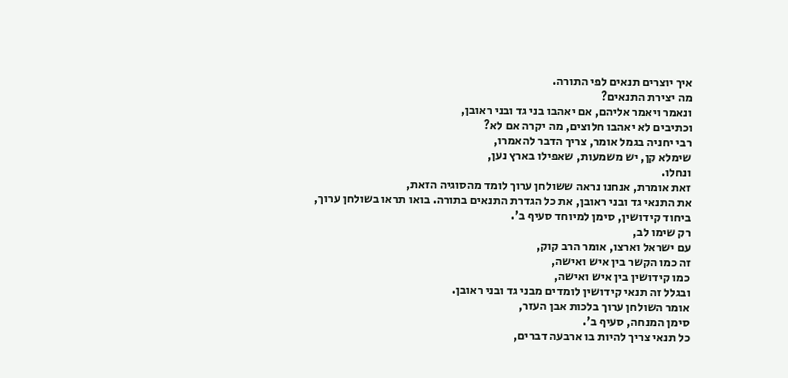איך יוצרים תנאים לפי התורה.
מה יצירת התנאים?
ונאמר ויאמר אליהם, אם יאהבו בני גד ובני ראובן,
וכתיבים לא יאהבו חלוצים, מה יקרה אם לא?
רבי יחניה בגמל אומר, צריך הדבר להאמרו,
שימלא קן, יש משמעות, שאפילו בארץ נען,
ונחלו.
זאת אומרת, אנחנו נראה ששולחן ערוך לומד מהסוגיה הזאת,
את התנאי גד ובני ראובן, את כל הגדרת התנאים בתורה. בואו תראו בשולחן ערוך,
ביחוד קידושין, סימן למיוחד סעיף ב'.
רק שימו לב,
עם ישראל וארצו, אומר הרב קוק,
זה כמו הקשר בין איש ואישה,
כמו קידושין בין איש ואישה,
ובגלל זה תנאי קידושין לומדים מבני גד ובני ראובן.
אומר השולחן ערוך בלכות אבן העזר,
סימן המנחה, סעיף ב'.
כל תנאי צריך להיות בו ארבעה דברים,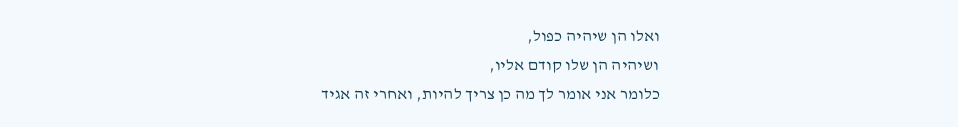ואלו הן שיהיה כפול,
ושיהיה הן שלו קודם אליו,
כלומר אני אומר לך מה כן צריך להיות, ואחרי זה אגיד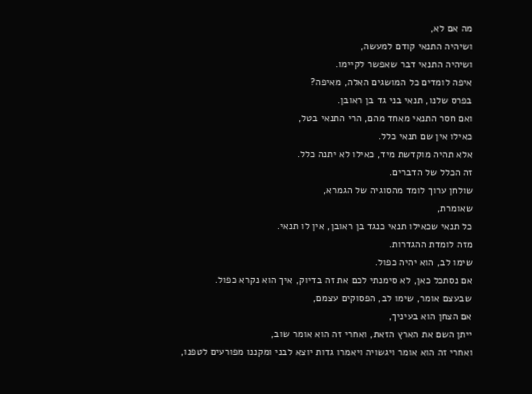מה אם לא,
ושיהיה התנאי קודם למעשה,
ושיהיה התנאי דבר שאפשר לקיימו.
איפה לומדים כל המושגים האלה, מאיפה?
בפרס שלנו, תנאי בני גד בן ראובן.
ואם חסר התנאי מאחד מהם, הרי התנאי בטל,
כאילו אין שם תנאי כלל.
אלא תהיה מוקדשת מיד, כאילו לא יתנה כלל.
זה הכלל של הדברים.
שולחן ערוך לומד מהסוגיה של הגמרא,
שאומרת,
כל תנאי שכאילו תנאי כנגד בן ראובן, אין לו תנאי.
מזה לומדת ההגדרות.
שימו לב, הוא יהיה כפול.
אם נסתכל כאן, לא סימנתי לכם את זה בדיוק, איך הוא נקרא כפול.
שבעצם אומר, שימו לב, הפסוקים עצמם,
אם הצחן הוא בעיניך,
ייתן השם את הארץ הזאת, ואחרי זה הוא אומר שוב,
ואחרי זה הוא אומר ויגשויה ויאמרו גדות יוצא לבני ומקננו מפורעים לטפנו,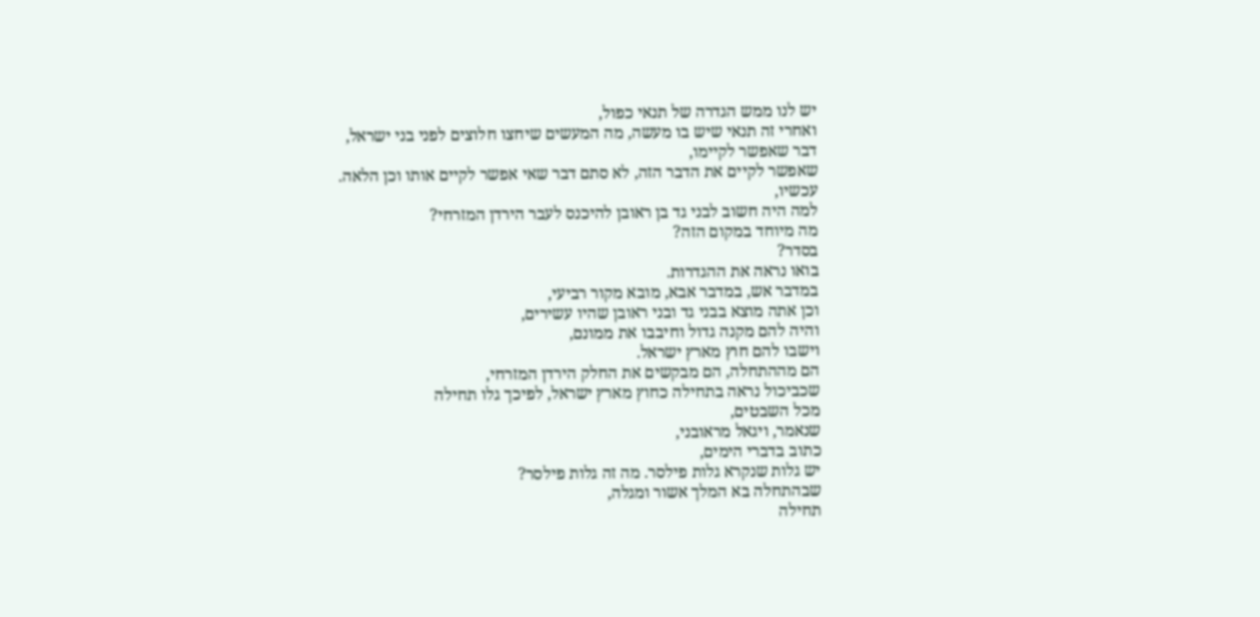יש לנו ממש הגדרה של תנאי כפול,
ואחרי זה תנאי שיש בו מעשה, מה המעשים שיחצו חלוצים לפני בני ישראל,
דבר שאפשר לקיימו,
שאפשר לקיים את הדבר הזה, לא סתם דבר שאי אפשר לקיים אותו וכן הלאה.
עכשיו,
למה היה חשוב לבני גד בן ראובן להיכנס לעבר הירדן המזרחי?
מה מיוחד במקום הזה?
בסדר?
בואו נראה את ההגדרות.
במדבר אש, במדבר אבא, מובא מקור רביעי,
וכן אתה מוצא בבני גד ובני ראובן שהיו עשירים,
והיה להם מקנה גדול וחיבבו את ממונם,
וישבו להם חוץ מארץ ישראל.
הם מההתחלה, הם מבקשים את החלק הירדן המזרחי,
שכביכול נראה בתחילה כחוץ מארץ ישראל, לפיכך גלו תחילה
מכל השבטים,
שנאמר, ויגאל מראובני,
כתוב בדברי הימים,
יש גלות שנקרא גלות פילסר. מה זה גלות פילסר?
שבהתחלה בא המלך אשור ומגלה,
תחילה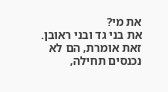את מי?
את בני גד ובני ראובן. זאת אומרת, הם לא נכנסים תחילה,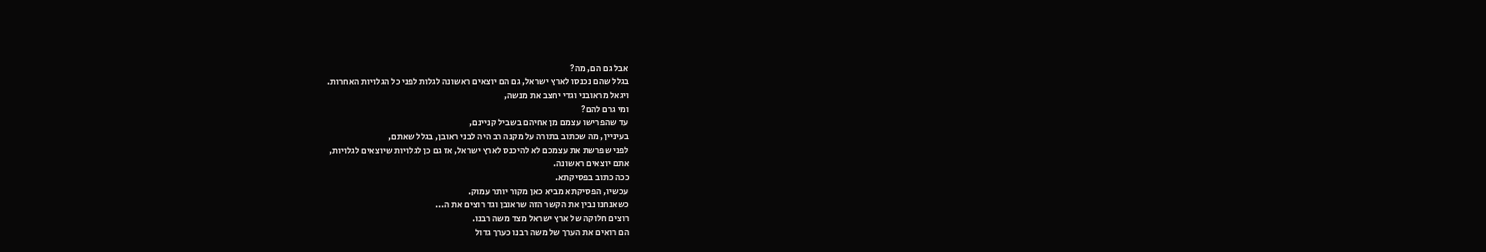אבל גם הם, מה?
בגלל שהם נכנסו לארץ ישראל, גם הם יוצאים ראשונה לגלות לפני כל הגלויות האחרות.
ויגאל מראובני וגדי יחצב את מנשה,
ומי גרם להם?
עד שהפרישו עצמם מן אחיהם בשביל קניינם,
בעיניין, מה שכתוב בתורה על מקנה רב היה לבני ראובן, בגלל שאתם,
לפני שפרשת את עצמכם לא להיכנס לארץ ישראל, אז גם כן לגלויות שיוצאים לגלויות,
אתם יוצאים ראשונה.
ככה כתוב בפסיקתא.
עכשיו, הפסיקתא מביא כאן מקור יותר עמוק.
כשאנחנו נבין את הקשר הזה שראובן וגד רוצים את ה...
רוצים חלוקה של ארץ ישראל מצד משה רבנו.
הם רואים את הערך של משה רבנו כערך גדול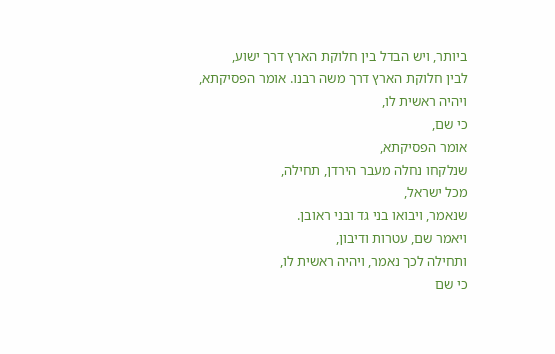ביותר, ויש הבדל בין חלוקת הארץ דרך ישוע,
לבין חלוקת הארץ דרך משה רבנו. אומר הפסיקתא,
ויהיה ראשית לו,
כי שם,
אומר הפסיקתא,
שנלקחו נחלה מעבר הירדן, תחילה,
מכל ישראל,
שנאמר, ויבואו בני גד ובני ראובן.
ויאמר שם, עטרות ודיבון,
ותחילה לכך נאמר, ויהיה ראשית לו,
כי שם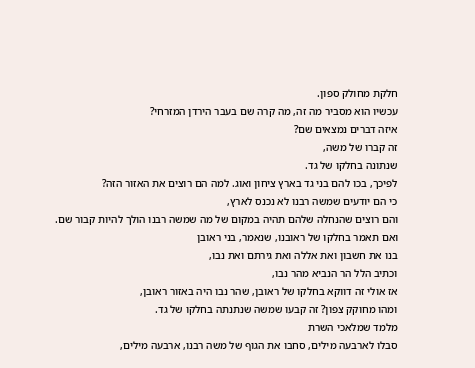חלקת מחולק ספון.
עכשיו הוא מסביר מה זה, מה קרה שם בעבר הירדן המזרחי?
איזה דברים נמצאים שם?
זה קברו של משה,
שנתונה בחלקו של גד.
לפיכך, בכו להם בני גד בארץ ציחון ואוג. למה הם רוצים את האזור הזה?
כי הם יודעים שמשה רבנו לא נכנס לארץ,
והם רוצים שהנחלה שלהם תהיה במקום של מה שמשה רבנו הולך להיות קבור שם.
ואם תאמר בחלקו של ראובנו, שנאמר, בני ראובן
בנו את חשבון ואת אללה ואת גירתם ואת נבו,
וכתיב הלל הר הנביא מהר נבו,
אז אולי זה דווקא בחלקו של ראובן, שהר נבו היה באזור ראובן,
ומהו מחוקק צפון? זה קבעו שמשה שנתנתה בחלקו של גד.
מלמד שמלאכי השרת
סבלו לארבעה מילים, סחבו את הגוף של משה רבנו, ארבעה מילים,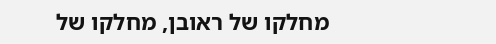מחלקו של ראובן, מחלקו של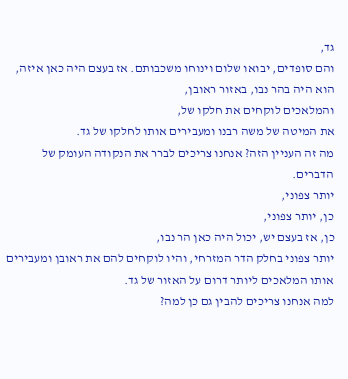גד,
והם סופדים, יבואו שלום וינוחו משכבותם. אז בעצם היה כאן איזה,
הוא היה בהר נבו, באזור ראובן,
והמלאכים לוקחים את חלקו של,
את המיטה של משה רבנו ומעבירים אותו לחלקו של גד.
מה זה העניין הזה? אנחנו צריכים לברר את הנקודה העומק של הדברים.
יותר צפוני,
כן, יותר צפוני,
כן, אז בעצם יש, יכול היה כאן הר נבו,
יותר צפוני בחלק הדר המזרחי, והיו לוקחים להם את ראובן ומעבירים אותו המלאכים ליותר דרום על האזור של גד.
למה אנחנו צריכים להבין גם כן למה?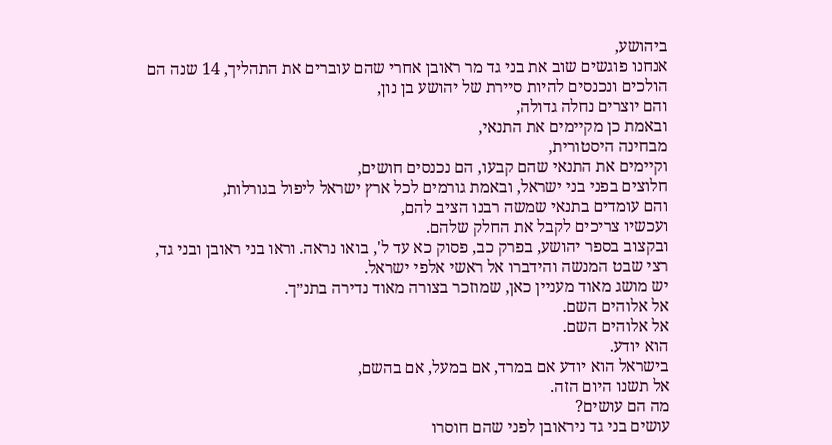ביהושע,
אנחנו פוגשים שוב את בני גד מר ראובן אחרי שהם עוברים את התהליך, 14 שנה הם הולכים ונכנסים להיות סיירת של יהושע בן נון,
והם יוצרים נחלה גדולה,
ובאמת כן מקיימים את התנאי,
מבחינה היסטורית,
וקיימים את התנאי שהם קבעו, הם נכנסים חושים,
חלוצים בפני בני ישראל, ובאמת גורמים לכל ארץ ישראל ליפול בגורלות,
והם עומדים בתנאי שמשה רבנו הציב להם,
ועכשיו צריכים לקבל את החלק שלהם.
ובקצוב בספר יהושע, בפרק כב, פסוק כא עד ל', בואו נראה. וראו בני ראובן ובני גד,
רצי שבט המנשה והידברו אל ראשי אלפי ישראל.
יש מושג מאוד מעניין כאן, שמוזכר בצורה מאוד נדירה בתנ״ך.
אל אלוהים השם.
אל אלוהים השם.
הוא יודע.
בישראל הוא יודע אם במרד, אם במעל, אם בהשם,
אל תשנו היום הזה.
מה הם עושים?
עושים בני גד ניראובן לפני שהם חוסרו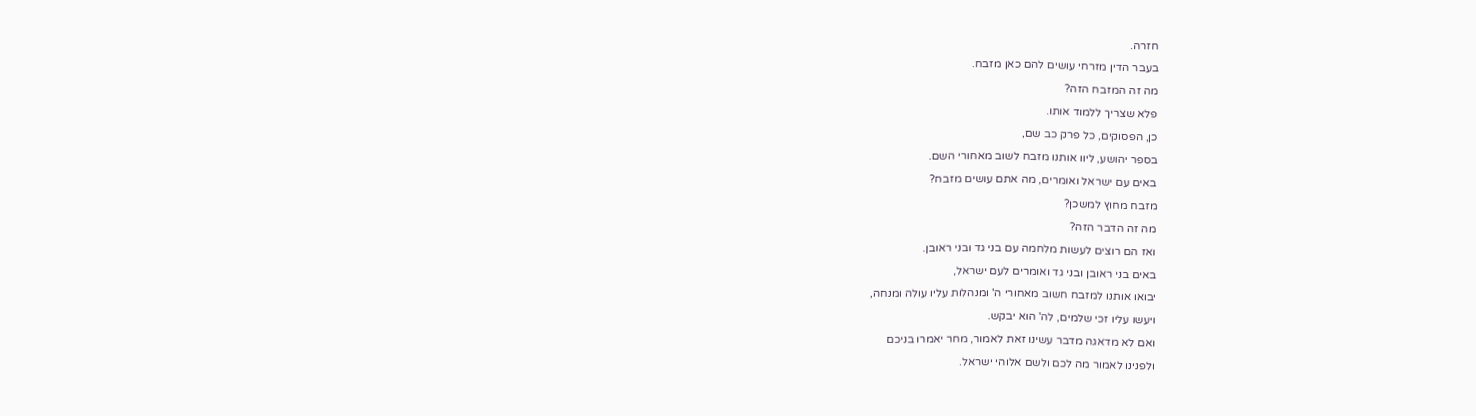חזרה.
בעבר הדין מזרחי עושים להם כאן מזבח.
מה זה המזבח הזה?
פלא שצריך ללמוד אותו.
כן, הפסוקים, כל פרק כב שם,
בספר יהושע, ליוו אותנו מזבח לשוב מאחורי השם.
באים עם ישראל ואומרים, מה אתם עושים מזבח?
מזבח מחוץ למשכן?
מה זה הדבר הזה?
ואז הם רוצים לעשות מלחמה עם בני גד ובני ראובן.
באים בני ראובן ובני גד ואומרים לעם ישראל,
יבואו אותנו למזבח חשוב מאחורי ה' ומנהלות עליו עולה ומנחה,
ויעשו עליו זכי שלמים, לה' הוא יבקש.
ואם לא מדאגה מדבר עשינו זאת לאמור, מחר יאמרו בניכם
ולפנינו לאמור מה לכם ולשם אלוהי ישראל.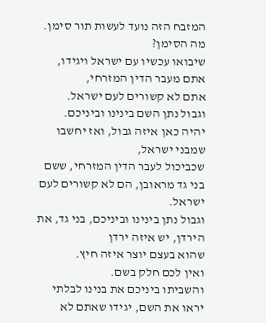המזבח הזה נועד לעשות תור סימן. מה הסימן?
שיבואו עכשיו עם ישראל ויגידו, אתם מעבר הדין המזרחי,
אתם לא קשורים לעם ישראל.
וגבול נתן השם בינינו וביניכם.
יהיה כאן איזה גבול, ואז יחשבו שמבני ישראל,
שכביכול לעבר הדין המזרחי, ששם בני גד מראובן, הם לא קשורים לעם ישראל.
וגבול נתן בינינו וביניכם, בני גד, את הירדן, יש איזה ירדן
שהוא בעצם יוצר איזה חיץ.
ואין לכם חלק בשם.
והשביתו ביניכם את בנינו לבלתי יראו את השם, יגידו שאתם לא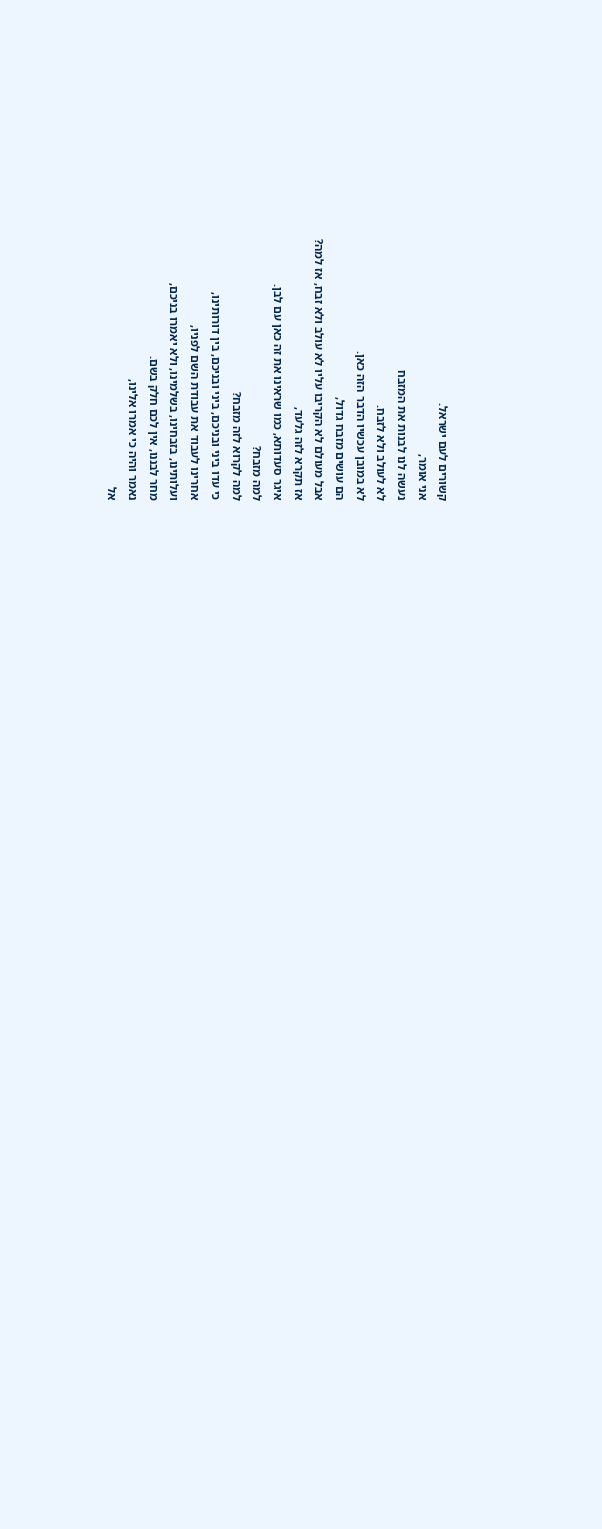קשורים לעם ישראל.
אני אומר,
נעשה לנו לבנות את המזבח
לא לעולב ולא לזבח.
לא במובן עכשיו הדבר הזה כאן.
הם עושים מזבח גדול,
אבל מעולם לא הקריבו עליו לא עולב ולא זבח, אז למה?
אז תקרא לזה גלעד,
איגר סעדותא, כמו שראינו את זה כאן עם לבן.
למה מזבח?
למה לקרוא לזה מזבח?
כי עדו ביני ובניכם, ביני ובניכם, בין דורותינו,
אחרינו לעבוד את עבודת השם לפניו,
ועלותינו, בזבחינו, בשלמינו, ולא יאמרו בניכם,
מחר לבננו, אין לכם חלק בשם.
נאמר והיה כי אמרו אלינו,
אל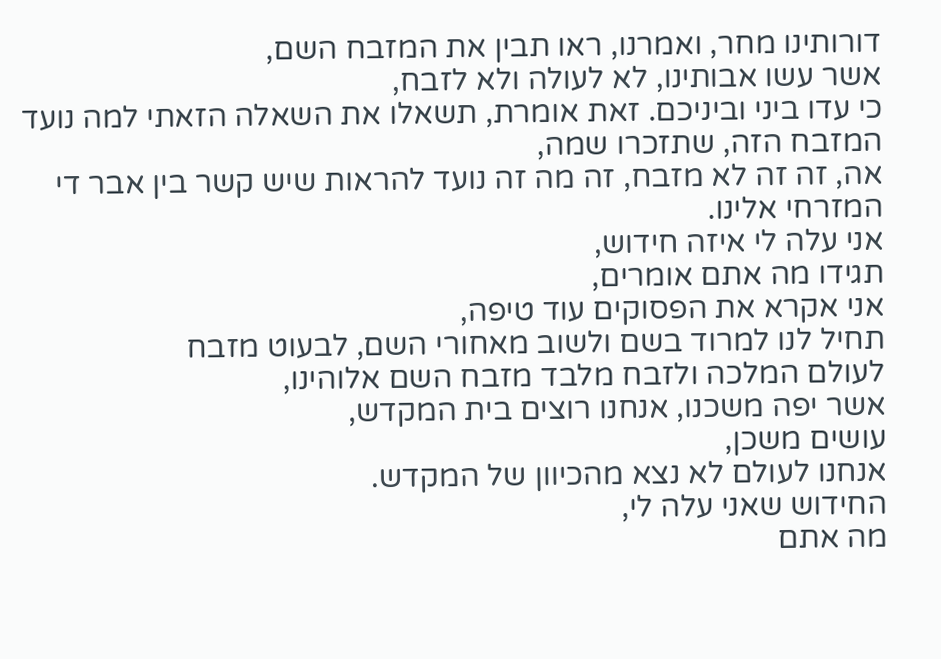דורותינו מחר, ואמרנו, ראו תבין את המזבח השם,
אשר עשו אבותינו, לא לעולה ולא לזבח,
כי עדו ביני וביניכם. זאת אומרת, תשאלו את השאלה הזאתי למה נועד המזבח הזה, שתזכרו שמה,
אה, זה זה לא מזבח, זה מה זה נועד להראות שיש קשר בין אבר די המזרחי אלינו.
אני עלה לי איזה חידוש,
תגידו מה אתם אומרים,
אני אקרא את הפסוקים עוד טיפה,
תחיל לנו למרוד בשם ולשוב מאחורי השם, לבעוט מזבח
לעולם המלכה ולזבח מלבד מזבח השם אלוהינו,
אשר יפה משכנו, אנחנו רוצים בית המקדש,
עושים משכן,
אנחנו לעולם לא נצא מהכיוון של המקדש.
החידוש שאני עלה לי,
מה אתם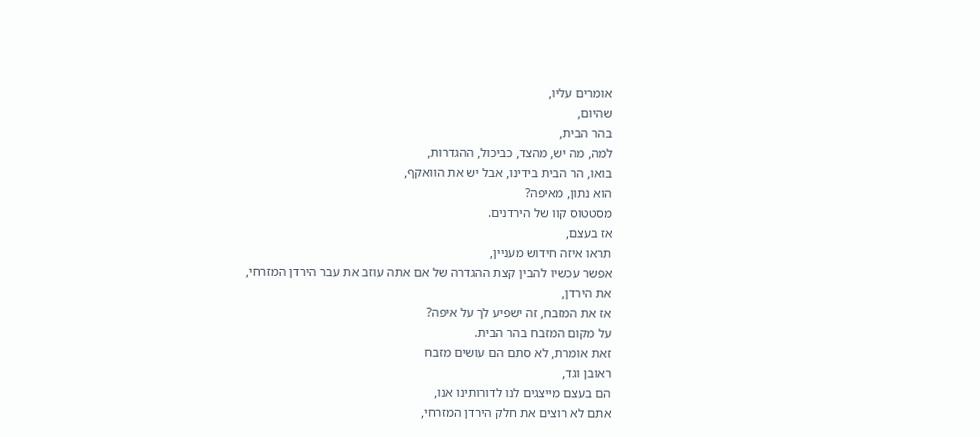אומרים עליו,
שהיום,
בהר הבית,
למה, מה יש, מהצד, כביכול, ההגדרות,
בואו, הר הבית בידינו, אבל יש את הוואקף,
הוא נתון, מאיפה?
מסטטוס קוו של הירדנים.
אז בעצם,
תראו איזה חידוש מעניין,
אפשר עכשיו להבין קצת ההגדרה של אם אתה עוזב את עבר הירדן המזרחי,
את הירדן,
אז את המזבח, זה ישפיע לך על איפה?
על מקום המזבח בהר הבית.
זאת אומרת, לא סתם הם עושים מזבח
ראובן וגד,
הם בעצם מייצגים לנו לדורותינו אנו,
אתם לא רוצים את חלק הירדן המזרחי,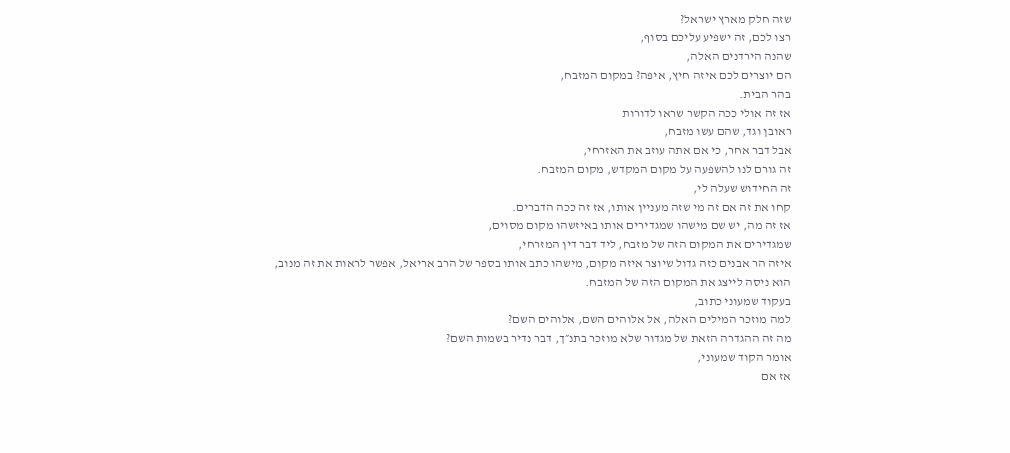שזה חלק מארץ ישראל?
רצו לכם, זה ישפיע עליכם בסוף,
שהנה הירדנים האלה,
הם יוצרים לכם איזה חיץ, איפה? במקום המזבח,
בהר הבית.
אז זה אולי ככה הקשר שראו לדורות
ראובן וגד, שהם עשו מזבח,
אבל דבר אחר, כי אם אתה עוזב את האזרחי,
זה גורם לנו להשפעה על מקום המקדש, מקום המזבח.
זה החידוש שעלה לי,
קחו את זה אם זה מי שזה מעניין אותו, אז זה ככה הדברים.
אז זה מה, יש שם מישהו שמגדירים אותו באיזשהו מקום מסוים,
שמגדירים את המקום הזה של מזבח, ליד דבר דין המזרחי,
איזה הר אבנים כזה גדול שיוצר איזה מקום, מישהו כתב אותו בספר של הרב אריאל, אפשר לראות את זה מנוב,
הוא ניסה לייצג את המקום הזה של המזבח.
בעקוד שמעוני כתוב,
למה מוזכר המילים האלה, אל אלוהים השם, אלוהים השם?
מה זה ההגדרה הזאת של מגדור שלא מוזכר בתנ״ך, דבר נדיר בשמות השם?
אומר הקוד שמעוני,
אז אם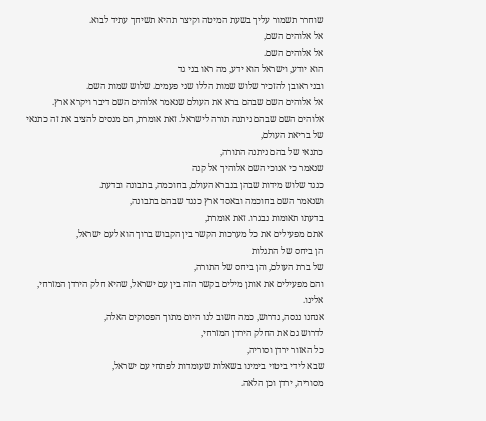שוחרר תשמור עליך בשעת המיטה וקיצר תהיא תשיחך עתיד לבוא.
אל אלוהים השם,
אל אלוהים השם.
הוא יודע, וישראל הוא ידע, מה ראו בני גד
ובני ראובן להזכיר שלוש שמות הללו שני פעמים. שלוש שמות השם.
אל אלוהים השם שבהם ברא את העולם שנאמר אלוהים השם דיבר ויקרא ארץ.
אלוהים השם שבהם ניתנה תורה לישראל. זאת אומרת, הם מנסים להציב את זה כתנאי
של בריאת העולם,
כתנאי של בהם ניתנה התורה,
שנאמר כי אנוכי השם אלוהיך אל קנה
כנגד שלוש מידות שבהן בנברא העולם, בחוכמה, בתבונה ובדעת.
ושנאמר השם בחוכמה ובאסד ארץ כנגד שבהם בתבונה,
בדעתו תאומות נבגרו. זאת אומרת,
אתם מפעילים את כל מערכות הקשר בין הקבוש ברוך הוא לעם ישראל,
הן ביחס של התגלות
של ברת העולם, והן ביחס של התורה,
והם מפעילים את אותן מילים בקשר הזה בין עם ישראל, שהיא חלק הירדן המזרחי,
אלינו.
אנחנו ננסה, נדרוש, כמה חשוב לנו היום מתוך הפסוקים האלה,
לדרוש גם את החלק הירדן המזרחי,
כל האזור ירדן וסוריה,
שבא לידי ביטוי בימינו בשאלות שעומדות לפתחי עם ישראל,
מסוריה, ירדן וכן הלאה.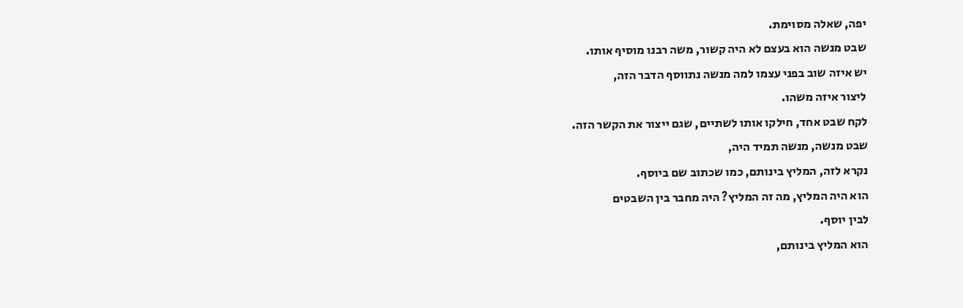יפה, שאלה מסוימת.
שבט מנשה הוא בעצם לא היה קשור, משה רבנו מוסיף אותו.
יש איזה שוב בפני עצמו למה מנשה נתווסף הדבר הזה,
ליצור איזה משהו.
לקח שבט אחד, חילקו אותו לשתיים, שגם ייצור את הקשר הזה.
שבט מנשה, מנשה תמיד היה,
נקרא לזה, המליץ בינותם, כמו שכתוב שם ביוסף.
הוא היה המליץ, מה זה המליץ? היה מחבר בין השבטים
לבין יוסף.
הוא המליץ בינותם,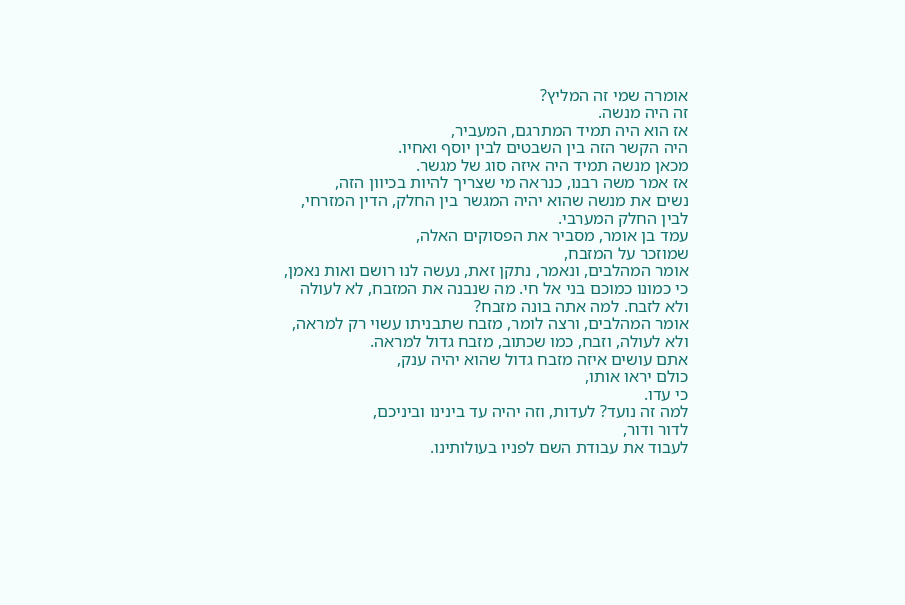אומרה שמי זה המליץ?
זה היה מנשה.
אז הוא היה תמיד המתרגם, המעביר,
היה הקשר הזה בין השבטים לבין יוסף ואחיו.
מכאן מנשה תמיד היה איזה סוג של מגשר.
אז אמר משה רבנו, כנראה מי שצריך להיות בכיוון הזה,
נשים את מנשה שהוא יהיה המגשר בין החלק, הדין המזרחי,
לבין החלק המערבי.
עמד בן אומר, מסביר את הפסוקים האלה,
שמוזכר על המזבח,
אומר המהלבים, ונאמר, נתקן זאת, נעשה לנו רושם ואות נאמן, כי כמונו כמוכם בני אל חי. מה שנבנה את המזבח, לא לעולה ולא לזבח. למה אתה בונה מזבח?
אומר המהלבים, ורצה לומר, מזבח שתבניתו עשוי רק למראה,
ולא לעולה, וזבח, כמו שכתוב, מזבח גדול למראה.
אתם עושים איזה מזבח גדול שהוא יהיה ענק,
כולם יראו אותו,
כי עדו.
למה זה נועד? לעדות, וזה יהיה עד בינינו וביניכם,
לדור ודור,
לעבוד את עבודת השם לפניו בעולותינו.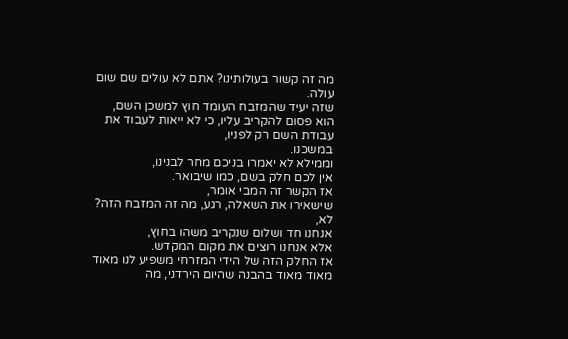מה זה קשור בעולותינו? אתם לא עולים שם שום עולה.
שזה יעיד שהמזבח העומד חוץ למשכן השם,
הוא פסום להקריב עליו, כי לא ייאות לעבוד את עבודת השם רק לפניו,
במשכנו.
וממילא לא יאמרו בניכם מחר לבנינו,
אין לכם חלק בשם, כמו שיבואר.
אז הקשר זה המבי אומר,
שישאירו את השאלה, רגע, מה זה המזבח הזה?
לא,
אנחנו חד ושלום שנקריב משהו בחוץ,
אלא אנחנו רוצים את מקום המקדש.
אז החלק הזה של הידי המזרחי משפיע לנו מאוד מאוד מאוד בהבנה שהיום הירדני, מה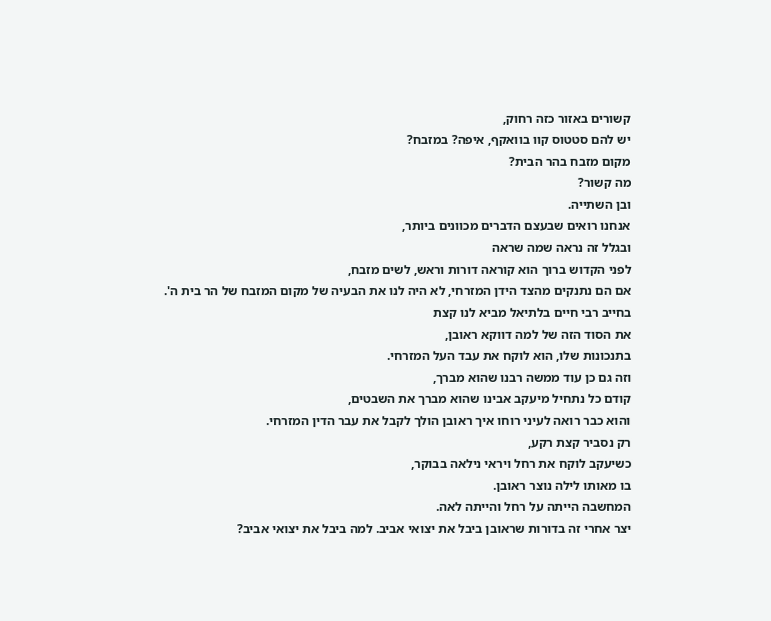קשורים באזור כזה רחוק,
יש להם סטטוס קוו בוואקף, איפה? במזבח?
מקום מזבח בהר הבית?
מה קשור?
ובן השתייה.
אנחנו רואים שבעצם הדברים מכוונים ביותר,
ובגלל זה נראה שמה שראה
לפני הקדוש ברוך הוא קוראה דורות וראש, לשים מזבח,
אם הם נתנקים מהצד הידן המזרחי, לא היה לנו את הבעיה של מקום המזבח של הר בית ה'.
בחייב רבי חיים בלתיאל מביא לנו קצת
את הסוד הזה של למה דווקא ראובן,
בתנכונות שלו, הוא לוקח את עבד העל המזרחי.
וזה גם כן עוד ממשה רבנו שהוא מברך,
קודם כל נתחיל מיעקב אבינו שהוא מברך את השבטים,
והוא כבר רואה לעיני רוחו איך ראובן הולך לקבל את עבר הדין המזרחי.
רק נסביר קצת רקע,
כשיעקב לוקח את רחל ויראי נילאה בבוקר,
בו מאותו לילה נוצר ראובן.
המחשבה הייתה על רחל והייתה לאה.
יצר אחרי זה בדורות שראובן ביבל את יצואי אביב. למה ביבל את יצואי אביב?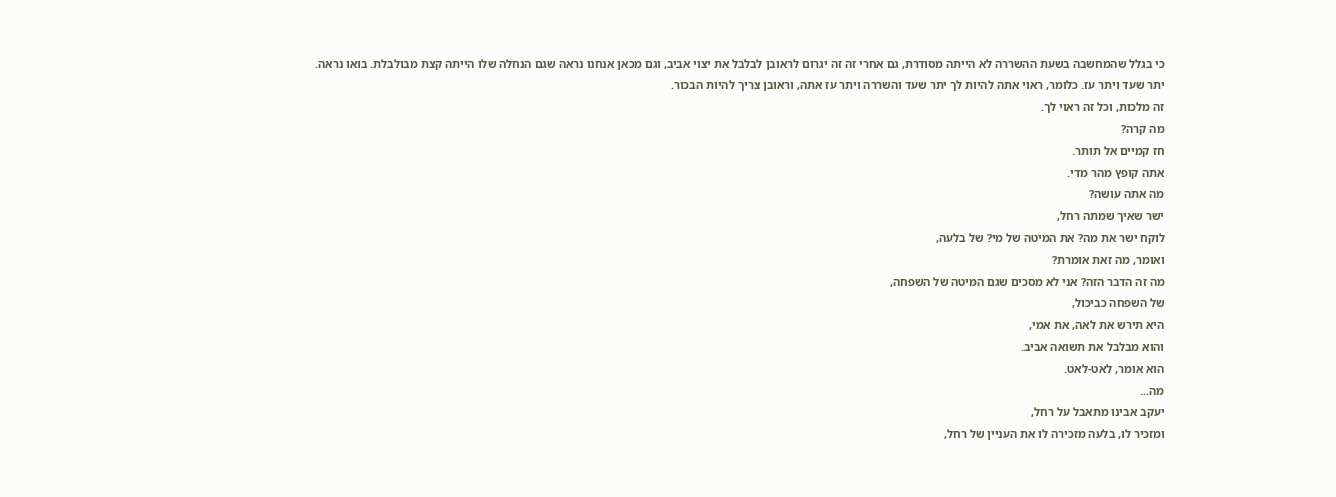כי בגלל שהמחשבה בשעת ההשררה לא הייתה מסודרת, גם אחרי זה זה יגרום לראובן לבלבל את יצוי אביב, וגם מכאן אנחנו נראה שגם הנחלה שלו הייתה קצת מבולבלת. בואו נראה.
יתר שעד ויתר עז. כלומר, ראוי אתה להיות לך יתר שעד והשררה ויתר עז אתה, וראובן צריך להיות הבכור.
זה מלכות, וכל זה ראוי לך.
מה קרה?
חז קמיים אל תותר.
אתה קופץ מהר מדי.
מה אתה עושה?
ישר שאיך שמתה רחל,
לוקח ישר את מה? את המיטה של מי? של בלעה,
ואומר, מה זאת אומרת?
מה זה הדבר הזה? אני לא מסכים שגם המיטה של השפחה,
של השפחה כביכול,
היא תירש את לאה, את אמי,
והוא מבלבל את תשואה אביב.
הוא אומר, לאט-לאט.
מה...
יעקב אבינו מתאבל על רחל,
ומזכיר לו, בלעה מזכירה לו את העניין של רחל,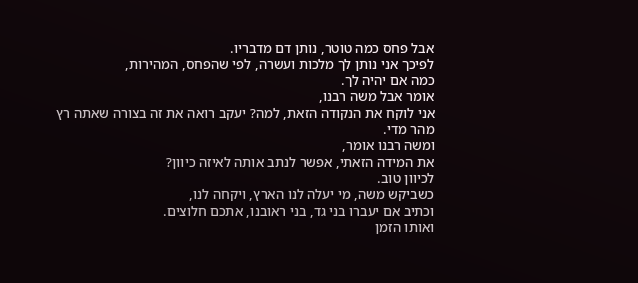אבל פחס כמה טוטר, נותן דם מדבריו.
לפיכך אני נותן לך מלכות ועשרה, לפי שהפחס, המהירות,
כמה אם יהיה לך.
אומר אבל משה רבנו,
אני לוקח את הנקודה הזאת, למה? יעקב רואה את זה בצורה שאתה רץ מהר מדי.
ומשה רבנו אומר,
את המידה הזאתי, אפשר לנתב אותה לאיזה כיוון?
לכיוון טוב.
כשביקש משה, מי יעלה לנו הארץ, ויקחה לנו,
וכתיב אם יעברו בני גד, בני ראובנו, אתכם חלוצים.
ואותו הזמן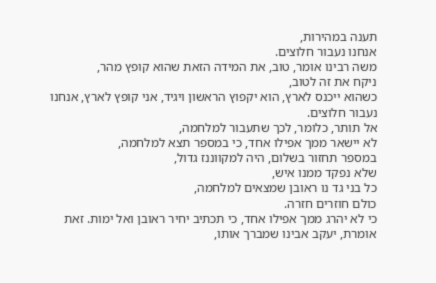תענה במהירות,
אנחנו נעבור חלוצים.
משה רבינו אומר, טוב, את המידה הזאת שהוא קופץ מהר,
ניקח את זה לטוב,
כשהוא ייכנס לארץ, הוא יקפוץ הראשון ויגיד, אני קופץ לארץ, אנחנו נעבור חלוצים.
אל תותר, כלומר, לכך שתעבור למלחמה,
לא יישאר ממך אפילו אחד, כי במספר תצא למלחמה,
במספר תחזור בשלום, היה למקווננז גדול,
שלא נפקד ממנו איש,
כל בני גד נו ראובן שמצאים למלחמה,
כולם חוזרים חזרה.
כי לא יהרג ממך אפילו אחד, כי תכתיב יחיר ראובן ואל ימות. זאת אומרת, יעקב אבינו שמברך אותו,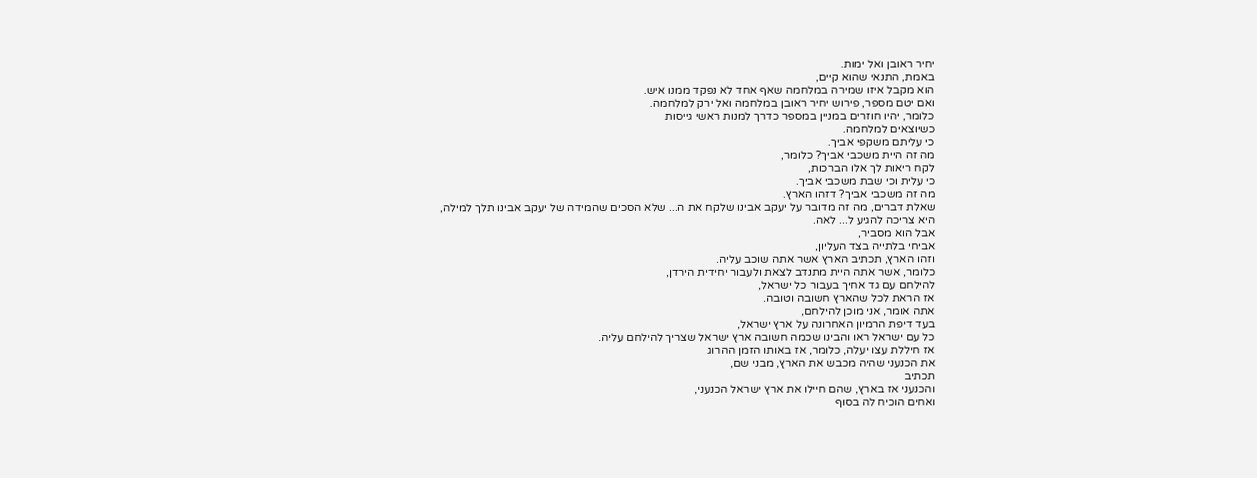יחיר ראובן ואל ימות.
באמת, התנאי שהוא קיים,
הוא מקבל איזו שמירה במלחמה שאף אחד לא נפקד ממנו איש.
ואם יטם מספר, פירוש יחיר ראובן במלחמה ואל ירק למלחמה.
כלומר, יהיו חוזרים במניין במספר כדרך למנות ראשי גייסות
כשיוצאים למלחמה.
כי עליתם משקפי אביך.
מה זה היית משכבי אביך? כלומר,
לקח ריאות לך אלו הברכות,
כי עלית וכי שבת משכבי אביך.
מה זה משכבי אביך? דזהו הארץ.
שאלת דברים, מה זה מדובר על יעקב אבינו שלקח את ה... שלא הסכים שהמידה של יעקב אבינו תלך למילה,
היא צריכה להגיע ל... לאה.
אבל הוא מסביר,
אביחי בלתייה בצד העליון,
וזהו הארץ, תכתיב הארץ אשר אתה שוכב עליה.
כלומר, אשר אתה היית מתנדב לצאת ולעבור יחידית הירדן,
להילחם עם גד אחיך בעבור כל ישראל,
אז הראת לכל שהארץ חשובה וטובה.
אתה אומר, אני מוכן להילחם,
בעד דיפת הרמיון האחרונה על ארץ ישראל,
כל עם ישראל ראו והבינו שכמה חשובה ארץ ישראל שצריך להילחם עליה.
אז חיללת עצו יעלה, כלומר, אז באותו הזמן ההרוג
את הכנעני שהיה מכבש את הארץ, מבני שם,
תכתיב
והכנעני אז בארץ, שהם חיילו את ארץ ישראל הכנעני,
ואחים הוכיח לה בסוף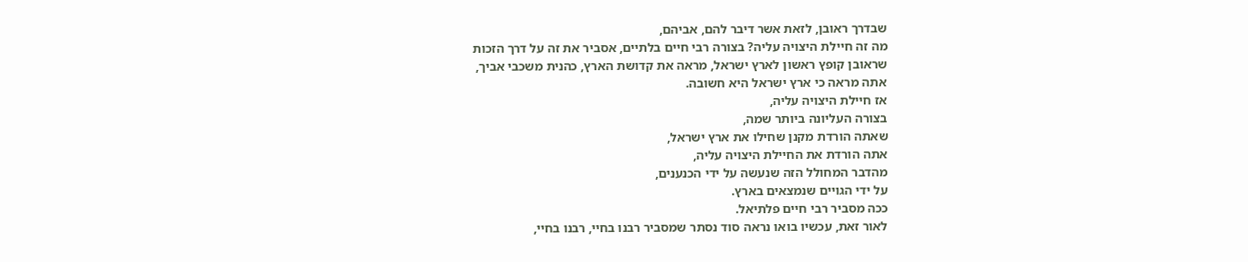שבדרך ראובן, לזאת אשר דיבר להם, אביהם,
מה זה חיילת היצויה עליה? בצורה רבי חיים בלתיים, אסביר את זה על דרך הזכות
שראובן קופץ ראשון לארץ ישראל, מראה את קדושת הארץ, כהנית משכבי אביך,
אתה מראה כי ארץ ישראל היא חשובה.
אז חיילת היצויה עליה,
בצורה העליונה ביותר שמה,
שאתה הורדת מקנן שחילו את ארץ ישראל,
אתה הורדת את החיילת היצויה עליה,
מהדבר המחולל הזה שנעשה על ידי הכנענים,
על ידי הגויים שנמצאים בארץ.
ככה מסביר רבי חיים פלתיאל.
לאור זאת, עכשיו בואו נראה סוד נסתר שמסביר רבנו בחיי, רבנו בחיי,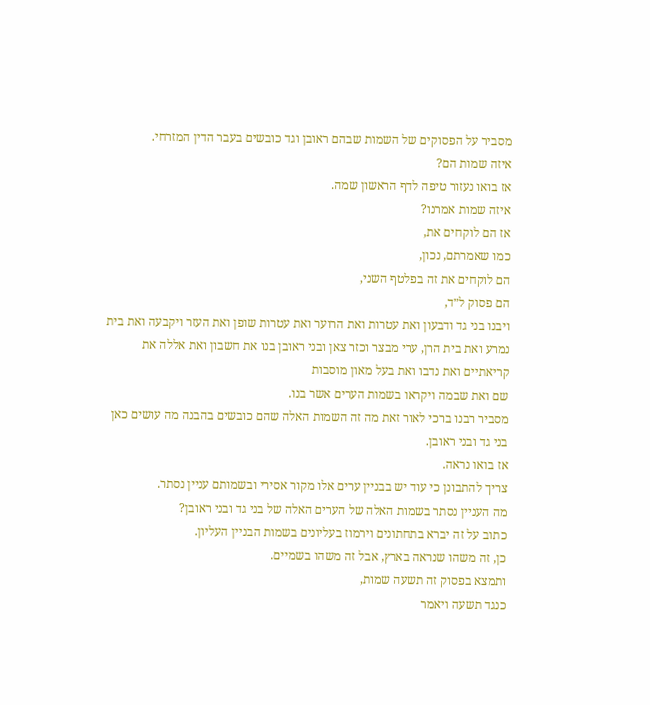מסביר על הפסוקים של השמות שבהם ראובן וגד כובשים בעבר הדין המזרחי.
איזה שמות הם?
אז בואו נעזור טיפה לדף הראשון שמה.
איזה שמות אמרנו?
אז הם לוקחים את,
כמו שאמרתם, נכון,
הם לוקחים את זה בפלטף השני,
הם פסוק ל״ד,
ויבנו בני גד ודבעון ואת עטרות ואת הרוער ואת עטרות שופן ואת העזר ויקבעה ואת בית נמרע ואת בית הרן, ערי מבצר וכזר צאן ובני ראובן בנו את חשבון ואת אללה את קריאתיים ואת נדבו ואת בעל מאון מוסבות
שם ואת שבמה ויקראו בשמות הערים אשר בנו.
מסביר רבנו ברכי לאור זאת מה זה השמות האלה שהם כובשים בהבנה מה עושים כאן בני גד ובני ראובן.
אז בואו נראה.
צריך להתבונן כי עוד יש בבניין ערים אלו מקור אסירי ובשמותם עניין נסתר.
מה העניין נסתר בשמות האלה של הערים האלה של בני גד ובני ראובן?
כתוב על זה יברא בתחתונים וירמוז בעליונים בשמות הבניין העליון.
כן, זה משהו שנראה בארץ, אבל זה משהו בשמיים.
ותמצא בפסוק זה תשעה שמות,
כנגד תשעה ויאמר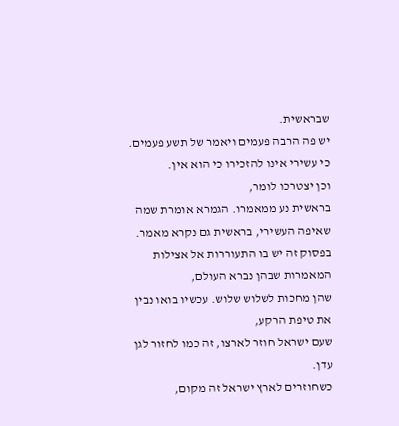שבראשית.
יש פה הרבה פעמים ויאמר של תשע פעמים.
כי עשירי אינו להזכירו כי הוא אין.
וכן יצטרכו לומר,
בראשית נע ממאמרו. הגמרא אומרת שמה שאיפה העשירי, בראשית גם נקרא מאמר.
בפסוק זה יש בו התעוררות אל אצילות המאמרות שבהן נברא העולם,
שהן מחכות לשלוש שלוש. עכשיו בואו נבין את טיפת הרקע,
שעם ישראל חוזר לארצו, זה כמו לחזור לגן עדן.
כשחוזרים לארץ ישראל זה מקום,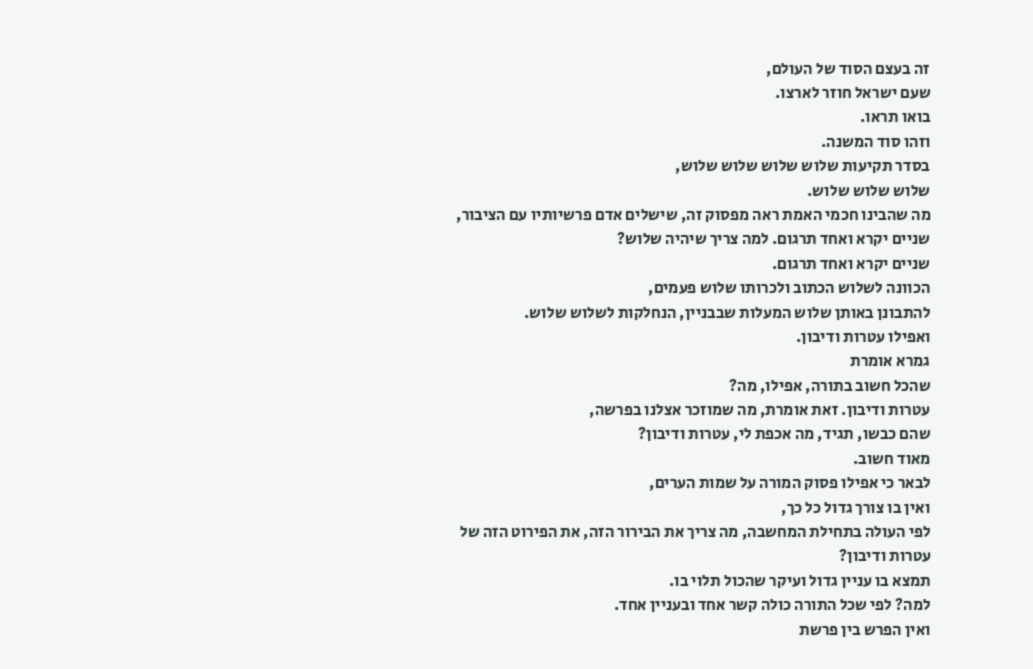זה בעצם הסוד של העולם,
שעם ישראל חוזר לארצו.
בואו תראו.
וזהו סוד המשנה.
בסדר תקיעות שלוש שלוש שלוש שלוש,
שלוש שלוש שלוש.
מה שהבינו חכמי האמת ראה מפסוק זה, שישלים אדם פרשיותיו עם הציבור,
שניים יקרא ואחד תרגום. למה צריך שיהיה שלוש?
שניים יקרא ואחד תרגום.
הכוונה לשלוש הכתוב ולכרותו שלוש פעמים,
להתבונן באותן שלוש המעלות שבבניין, הנחלקות לשלוש שלוש.
ואפילו עטרות ודיבון.
גמרא אומרת
שהכל חשוב בתורה, אפילו, מה?
עטרות ודיבון. זאת אומרת, מה שמוזכר אצלנו בפרשה,
שהם כבשו, תגיד, מה אכפת לי, עטרות ודיבון?
מאוד חשוב.
לבאר כי אפילו פסוק המורה על שמות הערים,
ואין בו צורך גדול כל כך,
לפי העולה בתחילת המחשבה, מה צריך את הבירור הזה, את הפירוט הזה של
עטרות ודיבון?
תמצא בו עניין גדול ועיקר שהכול תלוי בו.
למה? לפי שכל התורה כולה קשר אחד ובעניין אחד.
ואין הפרש בין פרשת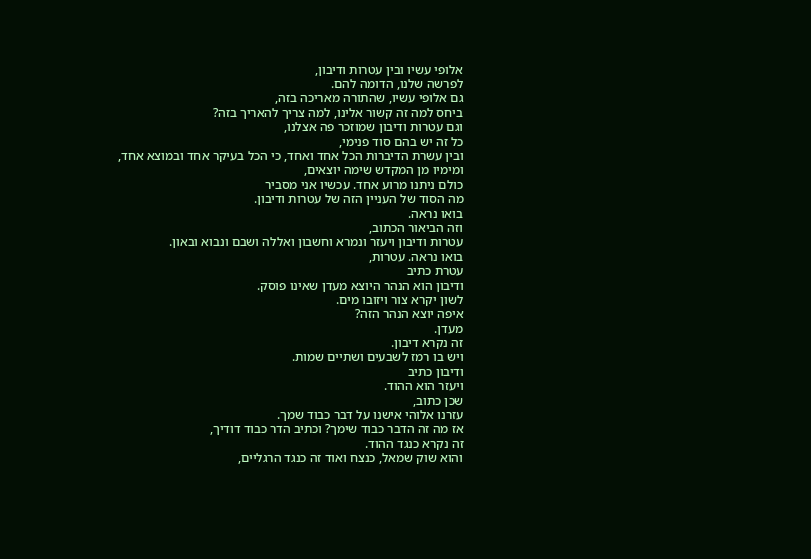אלופי עשיו ובין עטרות ודיבון,
לפרשה שלנו, הדומה להם.
גם אלופי עשיו, שהתורה מאריכה בזה,
ביחס למה זה קשור אלינו, למה צריך להאריך בזה?
וגם עטרות ודיבון שמוזכר פה אצלנו,
כל זה יש בהם סוד פנימי,
ובין עשרת הדיברות הכל אחד ואחד, כי הכל בעיקר אחד ובמוצא אחד,
ומימיו מן המקדש שימה יוצאים,
כולם ניתנו מרוע אחד. עכשיו אני מסביר
מה הסוד של העניין הזה של עטרות ודיבון.
בואו נראה.
וזה הביאור הכתוב,
עטרות ודיבון ויעזר ונמרא וחשבון ואללה ושבם ונבוא ובאון.
בואו נראה. עטרות,
עטרת כתיב
ודיבון הוא הנהר היוצא מעדן שאינו פוסק.
לשון יקרא צור ויזובו מים.
איפה יוצא הנהר הזה?
מעדן.
זה נקרא דיבון.
ויש בו רמז לשבעים ושתיים שמות.
ודיבון כתיב
ויעזר הוא ההוד.
שכן כתוב,
עזרנו אלוהי אישנו על דבר כבוד שמך.
אז מה זה הדבר כבוד שימך? וכתיב הדר כבוד דודיך,
זה נקרא כנגד ההוד.
והוא שוק שמאל, כנצח ואוד זה כנגד הרגליים,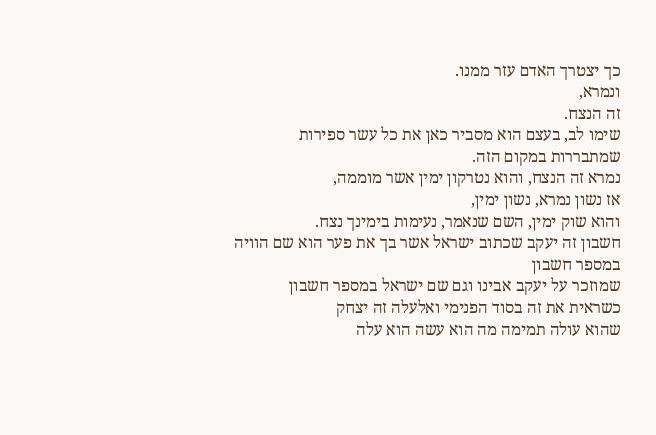כך יצטרך האדם עזר ממנו.
ונמרא,
זה הנצח.
שימו לב, בעצם הוא מסביר כאן את כל עשר ספירות
שמתבררות במקום הזה.
נמרא זה הנצח, והוא נטרקון ימין אשר מוממה,
אז נשון נמרא, נשון ימין,
והוא שוק ימין, השם שנאמר, נעימות בימינך נצח.
חשבון זה יעקב שכתוב ישראל אשר בך את פער הוא שם הוויה במספר חשבון
שמוזכר על יעקב אבינו וגם שם ישראל במספר חשבון
כשראית את זה בסוד הפנימי ואלעלה זה יצחק
שהוא עולה תמימה מה הוא עשה הוא עלה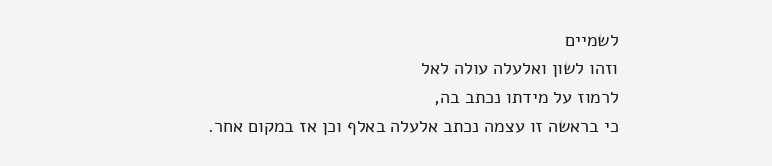לשמיים
וזהו לשון ואלעלה עולה לאל
לרמוז על מידתו נכתב בה,
כי בראשה זו עצמה נכתב אלעלה באלף וכן אז במקום אחר.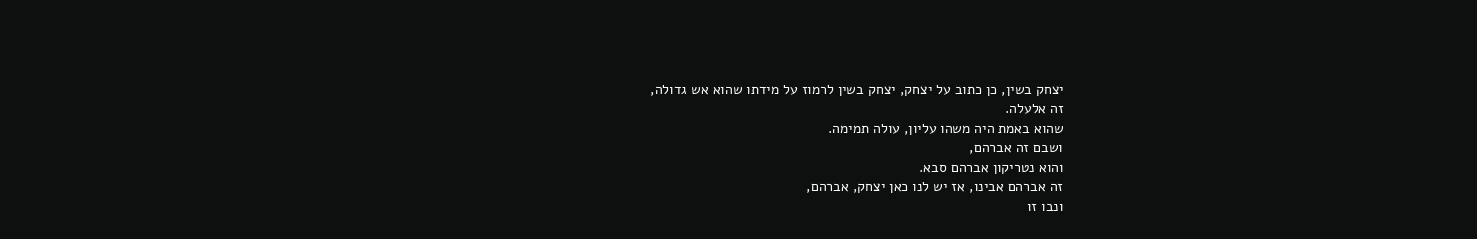יצחק בשין, כן כתוב על יצחק, יצחק בשין לרמוז על מידתו שהוא אש גדולה,
זה אלעלה.
שהוא באמת היה משהו עליון, עולה תמימה.
ושבם זה אברהם,
והוא נטריקון אברהם סבא.
זה אברהם אבינו, אז יש לנו כאן יצחק, אברהם,
ונבו זו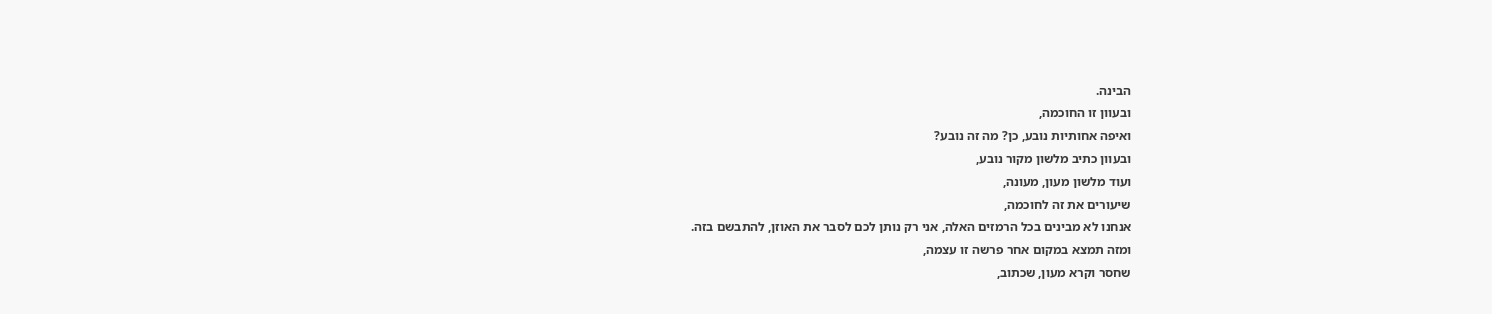הבינה.
ובעוון זו החוכמה,
ואיפה אחותיות נובע, כן? מה זה נובע?
ובעוון כתיב מלשון מקור נובע,
ועוד מלשון מעון, מעונה,
שיעורים את זה לחוכמה,
אנחנו לא מבינים בכל הרמזים האלה, אני רק נותן לכם לסבר את האוזן, להתבשם בזה.
ומזה תמצא במקום אחר פרשה זו עצמה,
שחסר וקרא מעון, שכתוב,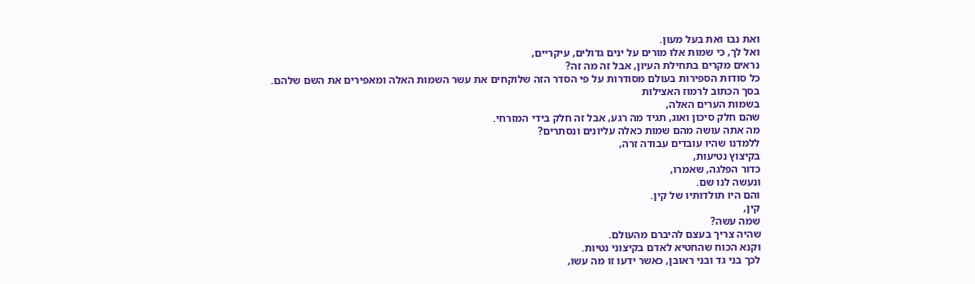ואת נבו ואת בעל מעון.
ואל לך, כי שמות אלו מורים על ינים גדולים, עיקריים,
נראים מקרים בתחילת העיון, אבל זה מה זה?
כל סודות הספירות בעולם מסודרות על פי הסדר הזה שלוקחים את עשר השמות האלה ומאפירים את השם שלהם.
בסך הכתוב לרמוז האצילות
בשמות הערים האלה,
שהם חלק סיכון ואוג, תגיד מה רגע, אבל זה חלק בידי המזרחי.
מה אתה עושה מהם שמות כאלה עליונים ונסתרים?
ללמדנו שהיו עובדים עבודה זרה,
בקיצוץ נטיעות,
כדור הפלגה, שאמרו,
ונעשה לנו שם.
והם היו תולדותיו של קין.
קין,
שמה עשה?
שהיה צריך בעצם להיברם מהעולם.
וקנא הכוח שהחטיא לאדם בקיצוני נטיות.
לכך בני גד ובני ראובן, כאשר ידעו זו מה עשו,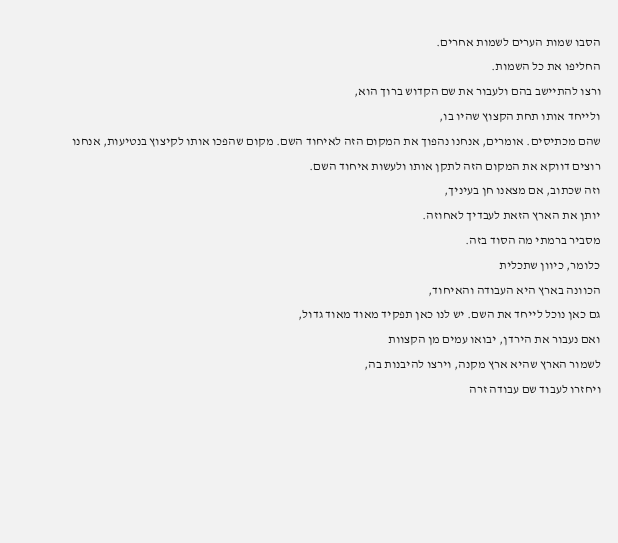הסבו שמות הערים לשמות אחרים.
החליפו את כל השמות.
ורצו להתיישב בהם ולעבור את שם הקדוש ברוך הוא,
ולייחד אותו תחת הקצוץ שהיו בו,
שהם מכתיסים. אומרים, אנחנו נהפוך את המקום הזה לאיחוד השם. מקום שהפכו אותו לקיצוץ בנטיעות, אנחנו רוצים דווקא את המקום הזה לתקן אותו ולעשות איחוד השם.
וזה שכתוב, אם מצאנו חן בעיניך,
יותן את הארץ הזאת לעבדיך לאחוזה.
מסביר ברמתי מה הסוד בזה.
כלומר, כיוון שתכלית
הכוונה בארץ היא העבודה והאיחוד,
גם כאן נוכל לייחד את השם. יש לנו כאן תפקיד מאוד מאוד גדול,
ואם נעבור את הירדן, יבואו עמים מן הקצוות
לשמור הארץ שהיא ארץ מקנה, וירצו להיבנות בה,
ויחזרו לעבוד שם עבודה זרה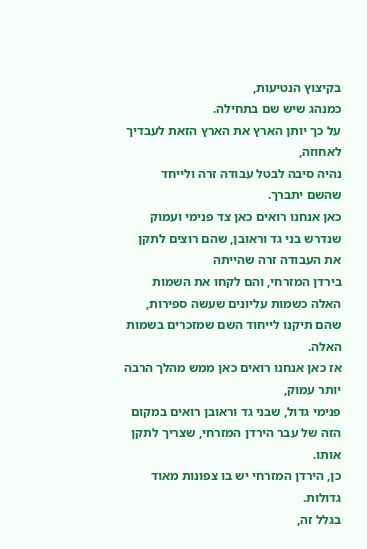בקיצוץ הנטיעות,
כמנהג שיש שם בתחילה.
על כך יותן הארץ את הארץ הזאת לעבדיך לאחוזה,
נהיה סיבה לבטל עבודה זרה ולייחד שהשם יתברך.
כאן אנחנו רואים כאן צד פנימי ועמוק
שנדרש בני גד וראובן, שהם רוצים לתקן את העבודה זרה שהייתה
בירדן המזרחי, והם לקחו את השמות האלה כשמות עליונים שעשה ספירות,
שהם תיקנו לייחוד השם שמזכרים בשמות האלה.
אז כאן אנחנו רואים כאן ממש מהלך הרבה יותר עמוק,
פנימי גדול, שבני גד וראובן רואים במקום הזה של עבר הירדן המזרחי, שצריך לתקן אותו.
כן, הירדן המזרחי יש בו צפונות מאוד גדולות.
בגלל זה,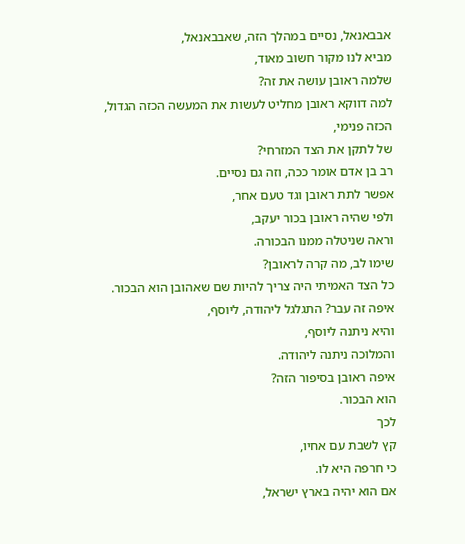אבבאנאל, נסיים במהלך הזה, שאבבאנאל,
מביא לנו מקור חשוב מאוד,
שלמה ראובן עושה את זה?
למה דווקא ראובן מחליט לעשות את המעשה הכזה הגדול,
הכזה פנימי,
של לתקן את הצד המזרחי?
רב בן אדם אומר ככה, וזה גם נסיים.
אפשר לתת ראובן וגד טעם אחר,
ולפי שהיה ראובן בכור יעקב,
וראה שניטלה ממנו הבכורה.
שימו לב, מה קרה לראובן?
כל הצד האמיתי היה צריך להיות שם שאהובן הוא הבכור.
איפה זה עבר? התגלגל ליהודה, ליוסף,
והיא ניתנה ליוסף,
והמלוכה ניתנה ליהודה.
איפה ראובן בסיפור הזה?
הוא הבכור.
לכך
קץ לשבת עם אחיו,
כי חרפה היא לו.
אם הוא יהיה בארץ ישראל,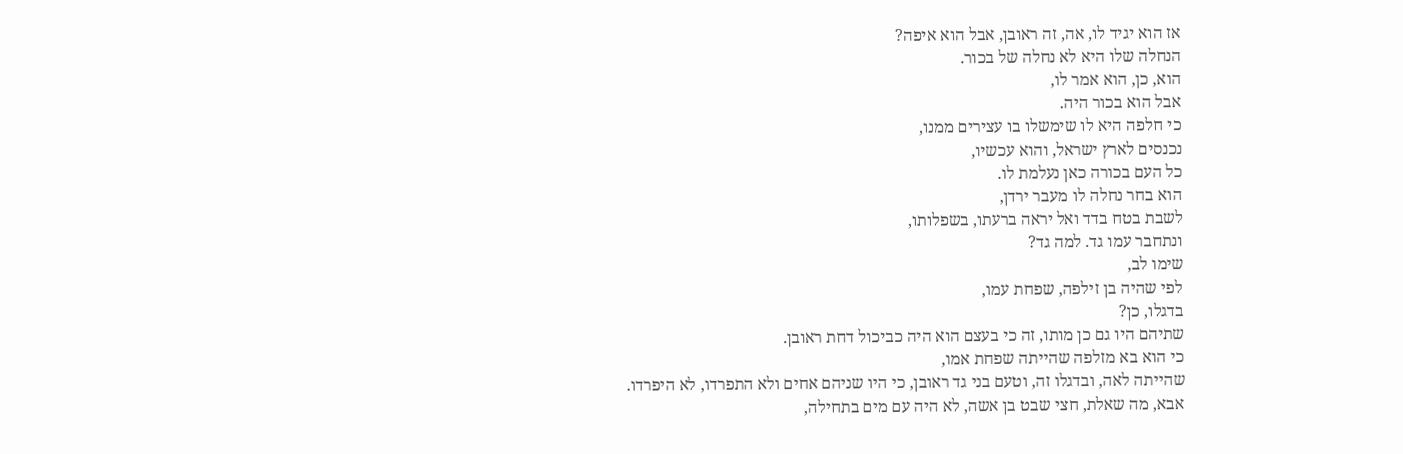אז הוא יגיד לו, אה, זה ראובן, אבל הוא איפה?
הנחלה שלו היא לא נחלה של בכור.
הוא, כן, הוא אמר לו,
אבל הוא בכור היה.
כי חלפה היא לו שימשלו בו עצירים ממנו,
נכנסים לארץ ישראל, והוא עכשיו,
כל העם בכורה כאן נעלמת לו.
הוא בחר נחלה לו מעבר ירדן,
לשבת בטח בדד ואל יראה ברעתו, בשפלותו,
ונתחבר עמו גד. למה גד?
שימו לב,
לפי שהיה בן זילפה, שפחת עמו,
בדגלו, כן?
שתיהם היו גם כן מותו, זה כי בעצם הוא היה כביכול דחת ראובן.
כי הוא בא מזלפה שהייתה שפחת אמו,
שהייתה לאה, ובדגלו זה, וטעם בני גד ראובן, כי היו שניהם אחים ולא התפרדו, לא היפרדו.
אבא, מה שאלת, חצי שבט בן אשה, לא היה עם מים בתחילה,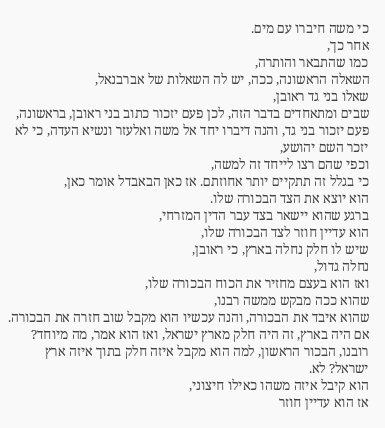כי משה חיברו עם מים.
אחר כך,
כמו שהתבאר והותרה,
השאלה הראשונה, ככה, יש לה השאלות של אברבנאל,
שאלו בני גד ראובן,
שבים ומתאחדים בדבר הזה, לכן פעם יזכור כתוב בני ראובן, בראשונה,
פעם יזכור בני גד, והנה דיברו יחד אל משה ואלעזר ונשיא העדה, כי לא יזכר השם יהושע,
וכפי שהם רצו לייחד זה למשה,
כי בגלל זה תתקיים יותר אחוזתם. אז כאן הבאבדל אומר כאן,
הוא יוצא את הצד הבכורה שלו.
ברגע שהוא יישאר בצד עבר הדין המזרחי,
הוא עדיין חוזר לצד הבכורה שלו,
שיש לו חלק נחלה בארץ, כי ראובן,
נחלה גדול,
ואז הוא בעצם מחזיר את הכוח הבכורה שלו,
שהוא ככה מבקש ממשה רבנו,
שהוא איבד את הבכורה, והנה עכשיו הוא מקבל שוב חזרה את הבכורה.
אם היה בארץ, זה היה חלק מארץ ישראל, ואז הוא אמר, מה מיוחד? רובנו, הבכור הראשון, למה הוא מקבל איזה חלק בתוך איזה ארץ ישראל? לא.
הוא קיבל איזה משהו כאילו חיצוני,
אז הוא עדיין חוזר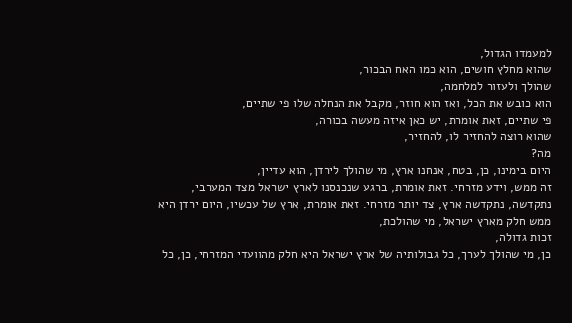למעמדו הגדול,
שהוא מחלץ חושים, הוא כמו האח הבכור,
שהולך ולעזור למלחמה,
הוא כובש את הכל, ואז הוא חוזר, מקבל את הנחלה שלו פי שתיים,
פי שתיים, זאת אומרת, יש כאן איזה מעשה בכורה,
שהוא רוצה להחזיר לו, להחזיר,
מה?
היום בימינו, כן, בטח, אנחנו ארץ, מי שהולך לירדן, הוא עדיין,
זה ממש, וידע מזרחי. זאת אומרת, ברגע שנכנסנו לארץ ישראל מצד המערבי,
נתקדשה, נתקדשה ארץ, צד יותר מזרחי. זאת אומרת, ארץ של עכשיו, היום ירדן היא ממש חלק מארץ ישראל, מי שהולכת,
זכות גדולה,
כן, מי שהולך לערך, כל גבולותיה של ארץ ישראל היא חלק מהוועדי המזרחי, כן, כל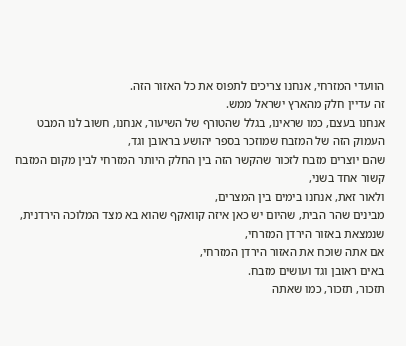הוועדי המזרחי, אנחנו צריכים לתפוס את כל האזור הזה.
זה עדיין חלק מהארץ ישראל ממש.
אנחנו בעצם, כמו שראינו, בגלל שהטורף של השיעור, אנחנו, חשוב לנו המבט העמוק הזה של המזבח שמוזכר בספר יהושע בראובן וגד,
שהם יוצרים מזבח לזכור שהקשר הזה בין החלק היותר המזרחי לבין מקום המזבח קשור אחד בשני,
ולאור זאת, אנחנו בימים בין המצרים,
מבינים שהר הבית, שהיום יש כאן איזה קוואקף שהוא בא מצד המלוכה הירדנית,
שנמצאת באזור הירדן המזרחי,
אם אתה שוכח את האזור הירדן המזרחי,
באים ראובן וגד ועושים מזבח.
תזכור, תזכור, כמו שאתה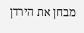מבחן את הירדן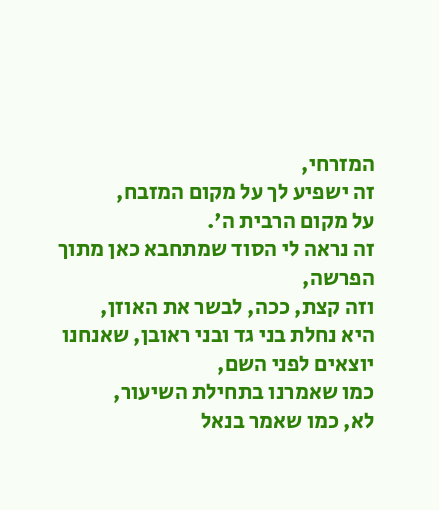המזרחי,
זה ישפיע לך על מקום המזבח,
על מקום הרבית ה'.
זה נראה לי הסוד שמתחבא כאן מתוך הפרשה,
וזה קצת, ככה, לבשר את האוזן,
היא נחלת בני גד ובני ראובן, שאנחנו יוצאים לפני השם,
כמו שאמרנו בתחילת השיעור,
לא, כמו שאמר בנאל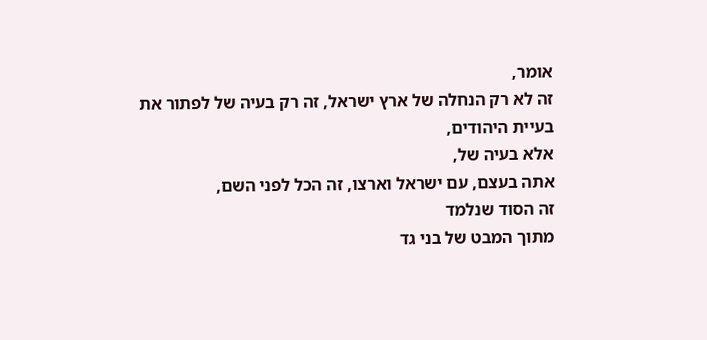אומר,
זה לא רק הנחלה של ארץ ישראל, זה רק בעיה של לפתור את בעיית היהודים,
אלא בעיה של,
אתה בעצם, עם ישראל וארצו, זה הכל לפני השם,
זה הסוד שנלמד
מתוך המבט של בני גד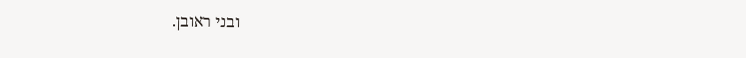ובני ראובן.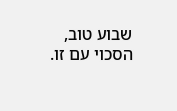שבוע טוב, הסכוי עם זו.